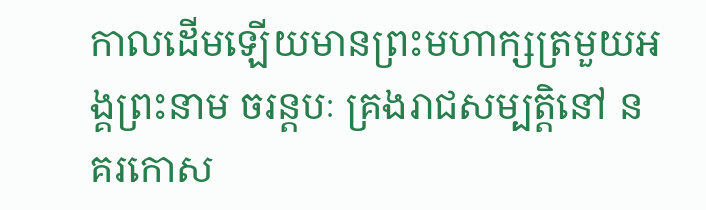កាលដើមឡើយមានព្រះមហាក្សត្រមួយអង្គព្រះនាម ចរន្តបៈ គ្រងរាជសម្បត្តិនៅ នគរកោស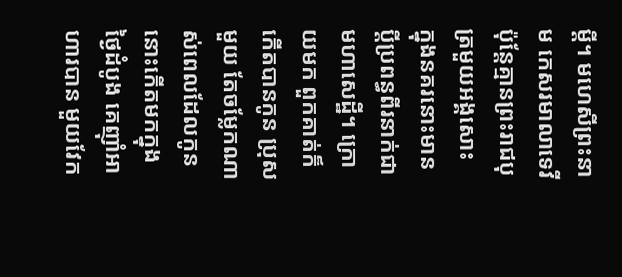ម្ដី។ មហេសីព្រះនាម កេសរមាលាទេវី ប៉ុន្តែគ្មានព្រះរាជបុត្រមួយអង្គសោះ ក្នុងនគរនោះមានប្តីប្រពន្ធពីរនាក់ជាមហាសេដ្ឋី។ ក្រោយមក ពួកគាត់ក៏កើតបានកូន ប្រុសមួយ តែចម្លែកណាស់ពេលដែលកូននោះកើតមកក្នុងថ្ងៃដំបូង គេញ៉ាំអាហារបាន មួយវែក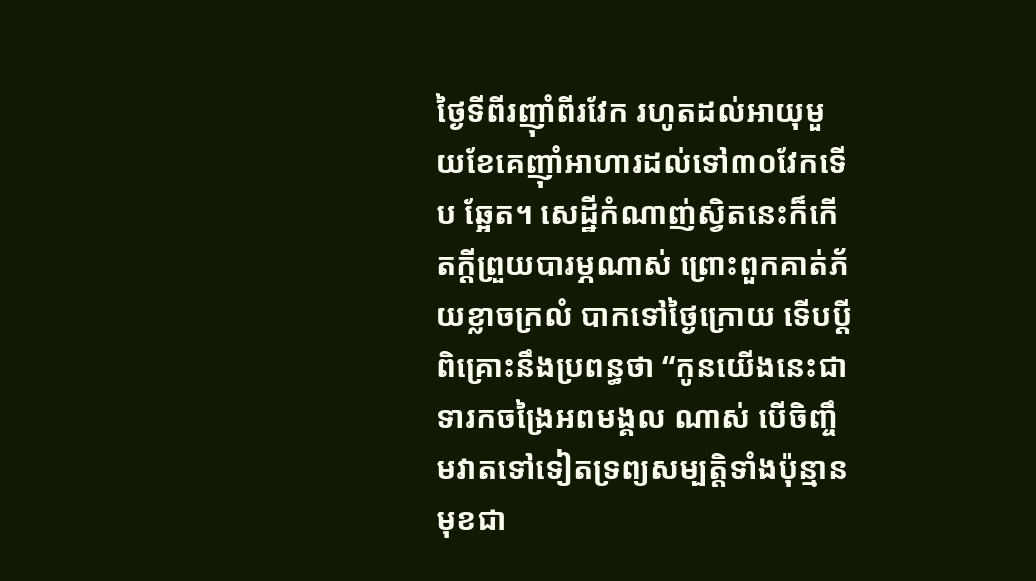ថ្ងៃទីពីរញ៉ាំពីរវែក រហូតដល់អាយុមួយខែគេញ៉ាំអាហារដល់ទៅ៣០វែកទើប ឆ្អែត។ សេដ្ឋីកំណាញ់ស្វិតនេះក៏កើតក្ដីព្រួយបារម្ភណាស់ ព្រោះពួកគាត់ភ័យខ្លាចក្រលំ បាកទៅថ្ងៃក្រោយ ទើបប្ដីពិគ្រោះនឹងប្រពន្ធថា “កូនយើងនេះជាទារកចង្រៃអពមង្គល ណាស់ បើចិញ្ចឹមវាតទៅទៀតទ្រព្យសម្បត្តិទាំងប៉ុន្មានមុខជា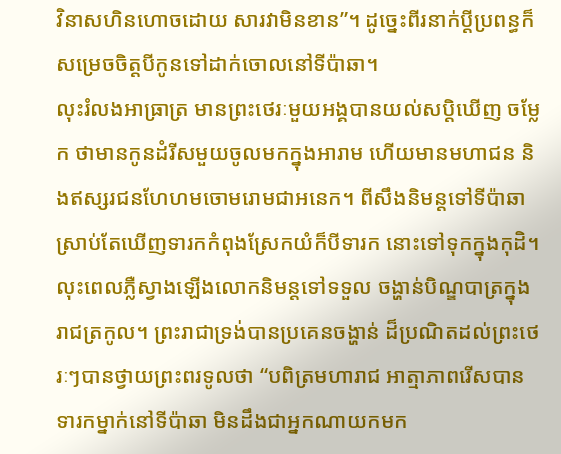វិនាសហិនហោចដោយ សារវាមិនខាន”។ ដូច្នេះពីរនាក់ប្តីប្រពន្ធក៏សម្រេចចិត្តបីកូនទៅដាក់ចោលនៅទីប៉ាឆា។
លុះរំលងអាធ្រាត្រ មានព្រះថេរៈមួយអង្គបានយល់សប្តិឃើញ ចម្លែក ថាមានកូនដំរីសមួយចូលមកក្នុងអារាម ហើយមានមហាជន និងឥស្សរជនហែហមចោមរោមជាអនេក។ ពីសឹងនិមន្តទៅទីប៉ាឆា ស្រាប់តែឃើញទារកកំពុងស្រែកយំក៏បីទារក នោះទៅទុកក្នុងកុដិ។ លុះពេលភ្លឺស្វាងឡើងលោកនិមន្តទៅទទួល ចង្ហាន់បិណ្ឌបាត្រក្នុងរាជត្រកូល។ ព្រះរាជាទ្រង់បានប្រគេនចង្ហាន់ ដ៏ប្រណិតដល់ព្រះថេរៈៗបានថ្វាយព្រះពរទូលថា “បពិត្រមហារាជ អាត្មាភាពរើសបានទារកម្នាក់នៅទីប៉ាឆា មិនដឹងជាអ្នកណាយកមក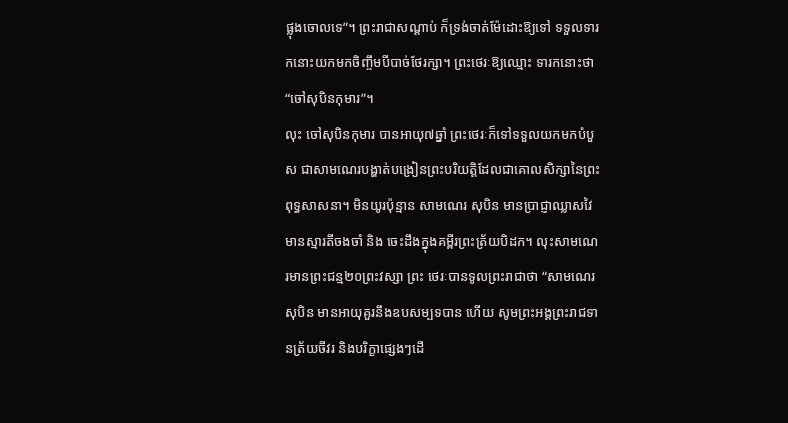ផ្លុងចោលទេ”។ ព្រះរាជាសណ្តាប់ ក៏ទ្រង់ចាត់ម៉ែដោះឱ្យទៅ ទទួលទារកនោះយកមកចិញ្ចឹមបីបាច់ថែរក្សា។ ព្រះថេរៈឱ្យឈ្មោះ ទារកនោះថា “ចៅសុបិនកុមារ”។
លុះ ចៅសុបិនកុមារ បានអាយុ៧ឆ្នាំ ព្រះថេរៈក៏ទៅទទួលយកមកបំបួស ជាសាមណេរបង្ហាត់បង្រៀនព្រះបរិយត្តិដែលជាគោលសិក្សានៃព្រះពុទ្ធសាសនា។ មិនយូរប៉ុន្មាន សាមណេរ សុបិន មានប្រាជ្ញាឈ្លាសវៃ មានស្មារតីចងចាំ និង ចេះដឹងក្នុងគម្ពីរព្រះត្រ័យបិដក។ លុះសាមណេរមានព្រះជន្ម២០ព្រះវស្សា ព្រះ ថេរៈបានទូលព្រះរាជាថា “សាមណេរ សុបិន មានអាយុគួរនឹងឧបសម្បទបាន ហើយ សូមព្រះអង្គព្រះរាជទានត្រ័យចីវរ និងបរិក្ខាផ្សេងៗដើ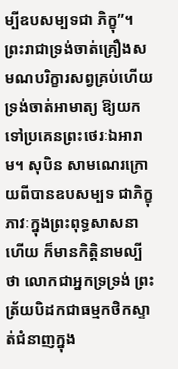ម្បីឧបសម្បទជា ភិក្ខុ”។ ព្រះរាជាទ្រង់ចាត់គ្រឿងសមណបរិក្ខារសព្វគ្រប់ហើយ ទ្រង់ចាត់អាមាត្យ ឱ្យយកទៅប្រគេនព្រះថេរៈឯអារាម។ សុបិន សាមណេរក្រោយពីបានឧបសម្បទ ជាភិក្ខុភាវៈក្នុងព្រះពុទ្ធសាសនាហើយ ក៏មានកិត្តិនាមល្បីថា លោកជាអ្នកទ្រទ្រង់ ព្រះត្រ័យបិដកជាធម្មកថិកស្ទាត់ជំនាញក្នុង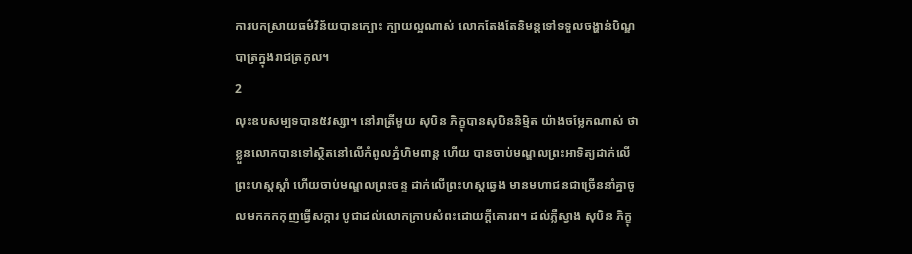ការបកស្រាយធម៌វិន័យបានក្បោះ ក្បាយល្អណាស់ លោកតែងតែនិមន្តទៅទទួលចង្ហាន់បិណ្ឌបាត្រក្នុងរាជត្រកូល។
2
លុះឧបសម្បទបាន៥វស្សា។ នៅរាត្រីមួយ សុបិន ភិក្ខុបានសុបិននិម្មិត យ៉ាងចម្លែកណាស់ ថាខ្លួនលោកបានទៅស្ថិតនៅលើកំពូលភ្នំហិមពាន្ត ហើយ បានចាប់មណ្ឌលព្រះអាទិត្យដាក់លើព្រះហស្តស្តាំ ហើយចាប់មណ្ឌលព្រះចន្ទ ដាក់លើព្រះហស្តឆ្វេង មានមហាជនជាច្រើននាំគ្នាចូលមកកកកុញធ្វើសក្ការ បូជាដល់លោកក្រាបសំពះដោយក្តីគោរព។ ដល់ភ្លឺស្វាង សុបិន ភិក្ខុ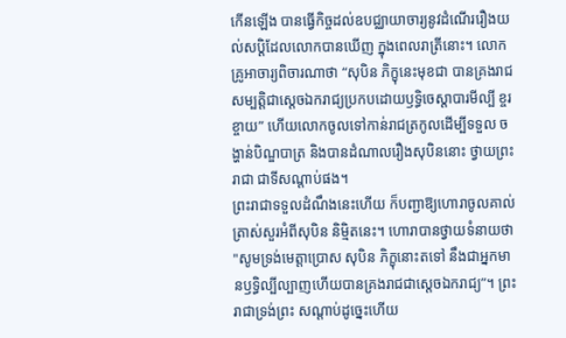កើនឡើង បានធ្វើកិច្ចដល់ឧបជ្ឈាយាចារ្យនូវដំណើររឿងយល់សប្តិដែលលោកបានឃើញ ក្នុងពេលរាត្រីនោះ។ លោកគ្រូអាចារ្យពិចារណាថា “សុបិន ភិក្ខុនេះមុខជា បានគ្រងរាជសម្បត្តិជាស្ដេចឯករាជ្យប្រកបដោយឫទ្ធិចេស្តាបារមីល្បី ខ្ចរខ្ចាយ” ហើយលោកចូលទៅកាន់រាជត្រកូលដើម្បីទទួល ចង្ហាន់បិណ្ឌបាត្រ និងបានដំណាលរឿងសុបិននោះ ថ្វាយព្រះរាជា ជាទីសណ្តាប់ផង។
ព្រះរាជាទទួលដំណឹងនេះហើយ ក៏បញ្ជាឱ្យហោរាចូលគាល់ត្រាស់សួរអំពីសុបិន និម្មិតនេះ។ ហោរាបានថ្វាយទំនាយថា "សូមទ្រង់មេត្តាប្រោស សុបិន ភិក្ខុនោះតទៅ នឹងជាអ្នកមានឫទ្ធិល្បីល្បាញហើយបានគ្រងរាជជាស្ដេចឯករាជ្យ”។ ព្រះរាជាទ្រង់ព្រះ សណ្តាប់ដូច្នេះហើយ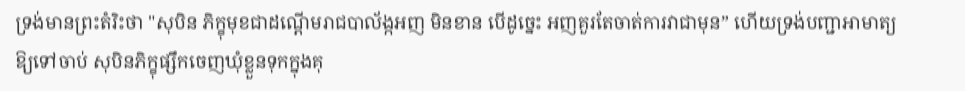ទ្រង់មានព្រះតំរិះថា "សុបិន ភិក្ខុមុខជាដណ្តើមរាជបាល័ង្កអញ មិនខាន បើដូច្នេះ អញគួរតែចាត់ការវាជាមុន” ហើយទ្រង់បញ្ជាអាមាត្យឱ្យទៅចាប់ សុបិនភិក្ខុផ្សឹកចេញឃុំខ្លួនទុកក្នុងគុ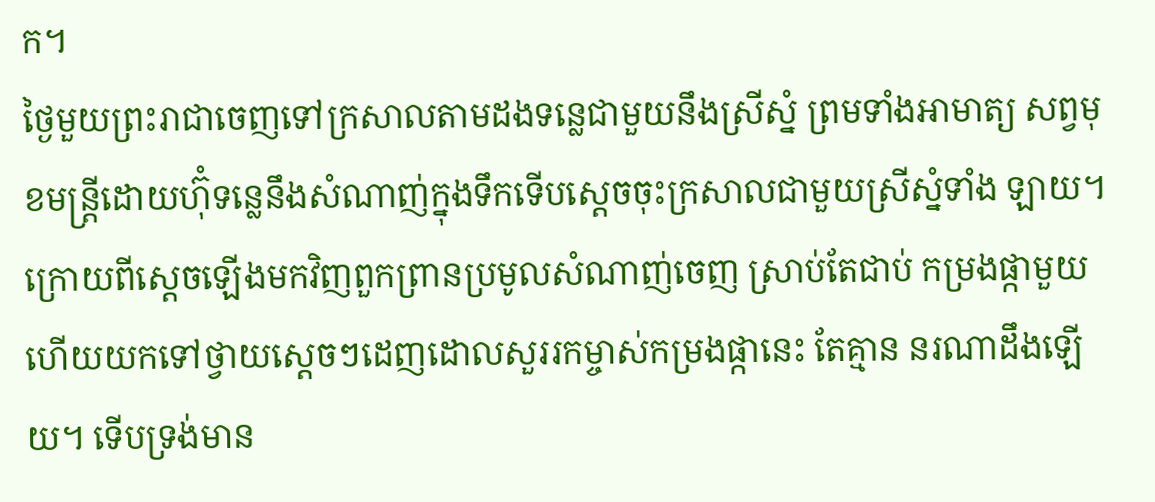ក។
ថ្ងៃមួយព្រះរាជាចេញទៅក្រសាលតាមដងទន្លេជាមួយនឹងស្រីស្នំ ព្រមទាំងអាមាត្យ សព្វមុខមន្ត្រីដោយហ៊ុំទន្លេនឹងសំណាញ់ក្នុងទឹកទើបស្ដេចចុះក្រសាលជាមួយស្រីស្នំទាំង ឡាយ។ ក្រោយពីស្តេចឡើងមកវិញពួកព្រានប្រមូលសំណាញ់ចេញ ស្រាប់តែជាប់ កម្រងផ្កាមួយហើយយកទៅថ្វាយស្ដេចៗដេញដោលសួររកម្ចាស់កម្រងផ្កានេះ តែគ្មាន នរណាដឹងឡើយ។ ទើបទ្រង់មាន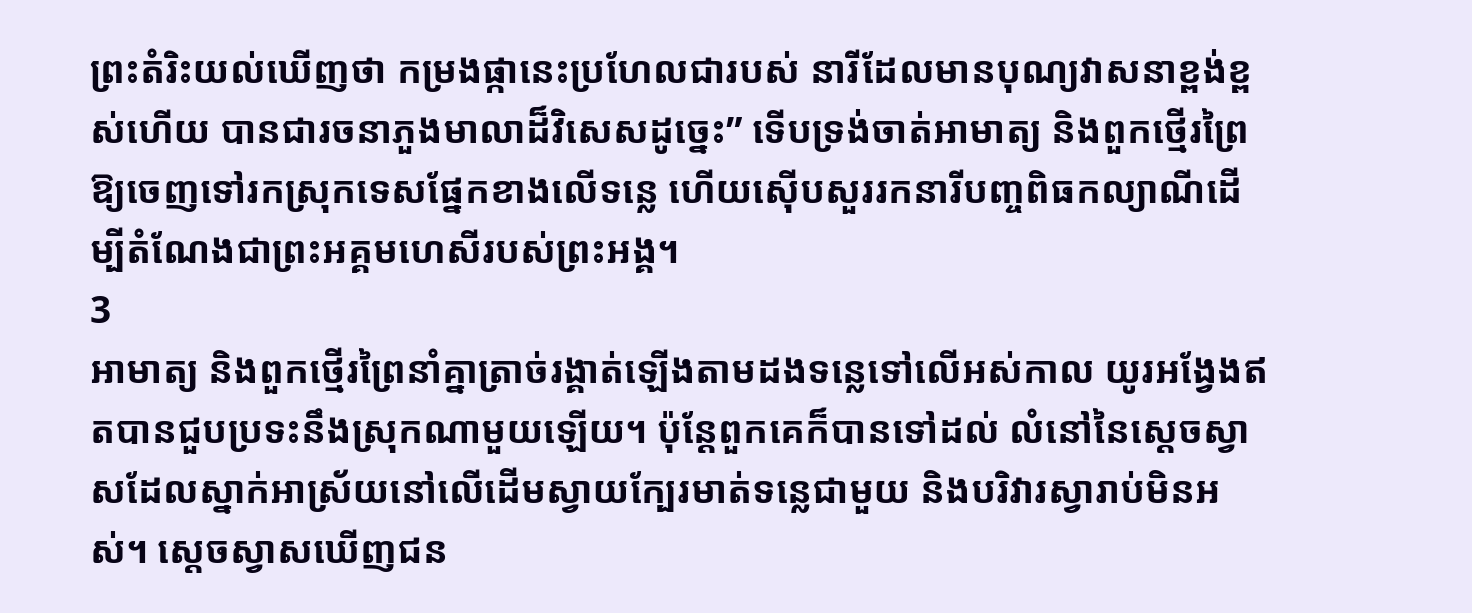ព្រះតំរិះយល់ឃើញថា កម្រងផ្កានេះប្រហែលជារបស់ នារីដែលមានបុណ្យវាសនាខ្ពង់ខ្ពស់ហើយ បានជារចនាភួងមាលាដ៏វិសេសដូច្នេះ” ទើបទ្រង់ចាត់អាមាត្យ និងពួកថ្មើរព្រៃឱ្យចេញទៅរកស្រុកទេសផ្នែកខាងលើទន្លេ ហើយស៊ើបសួររកនារីបញ្ចពិធកល្យាណីដើម្បីតំណែងជាព្រះអគ្គមហេសីរបស់ព្រះអង្គ។
3
អាមាត្យ និងពួកថ្មើរព្រៃនាំគ្នាត្រាច់រង្គាត់ឡើងតាមដងទន្លេទៅលើអស់កាល យូរអង្វែងឥតបានជួបប្រទះនឹងស្រុកណាមួយឡើយ។ ប៉ុន្តែពួកគេក៏បានទៅដល់ លំនៅនៃស្តេចស្វាសដែលស្នាក់អាស្រ័យនៅលើដើមស្វាយក្បែរមាត់ទន្លេជាមួយ និងបរិវារស្វារាប់មិនអស់។ ស្តេចស្វាសឃើញជន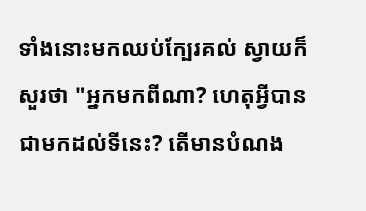ទាំងនោះមកឈប់ក្បែរគល់ ស្វាយក៏សួរថា "អ្នកមកពីណា? ហេតុអ្វីបានជាមកដល់ទីនេះ? តើមានបំណង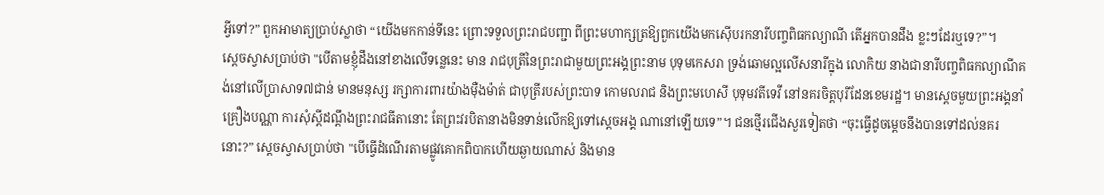អ្វីទៅ?” ពួកអាមាត្យប្រាប់ស្លាថា “យើងមកកាន់ទីនេះ ព្រោះទទួលព្រះរាជបញ្ជា ពីព្រះមហាក្សត្រឱ្យពួកយើងមកស៊ើបរកនារីបញ្ចពិធកល្យាណី តើអ្នកបានដឹង ខ្លះៗដែរឬទេ?”។
ស្តេចស្វាសប្រាប់ថា "បើតាមខ្ញុំដឹងនៅខាងលើទន្លេនេះ មាន រាជបុត្រីនៃព្រះរាជាមួយព្រះអង្គព្រះនាម បុទុមកេសរា ទ្រង់ឆោមល្អលើសនារីក្នុង លោកិយ នាងជានារីបញ្ចពិធកល្យាណីគង់នៅលើប្រាសាទ៧ជាន់ មានមនុស្ស រក្សាការពារយ៉ាងម៉ឺងម៉ាត់ ជាបុត្រីរបស់ព្រះបាទ កោមលរាជ និងព្រះមហេសី បុទុមវតីទេវី នៅនគរចិត្តបុរីដែនខេមរដ្ឋ។ មានស្តេចមួយព្រះអង្គនាំគ្រឿងបណ្ណា ការសុំស្តីដណ្តឹងព្រះរាជធីតានោះ តែព្រះវរបិតានាងមិនទាន់លើកឱ្យទៅស្ដេចអង្គ ណានៅឡើយទេ”។ ជនថ្មើរជើងសួរទៀតថា “ចុះធ្វើដូចម្តេចនឹងបានទៅដល់នគរ នោះ?” ស្តេចស្វាសប្រាប់ថា "បើធ្វើដំណើរតាមផ្លូវគោកពិបាកហើយឆ្ងាយណាស់ និងមាន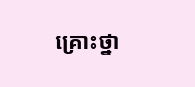គ្រោះថ្នា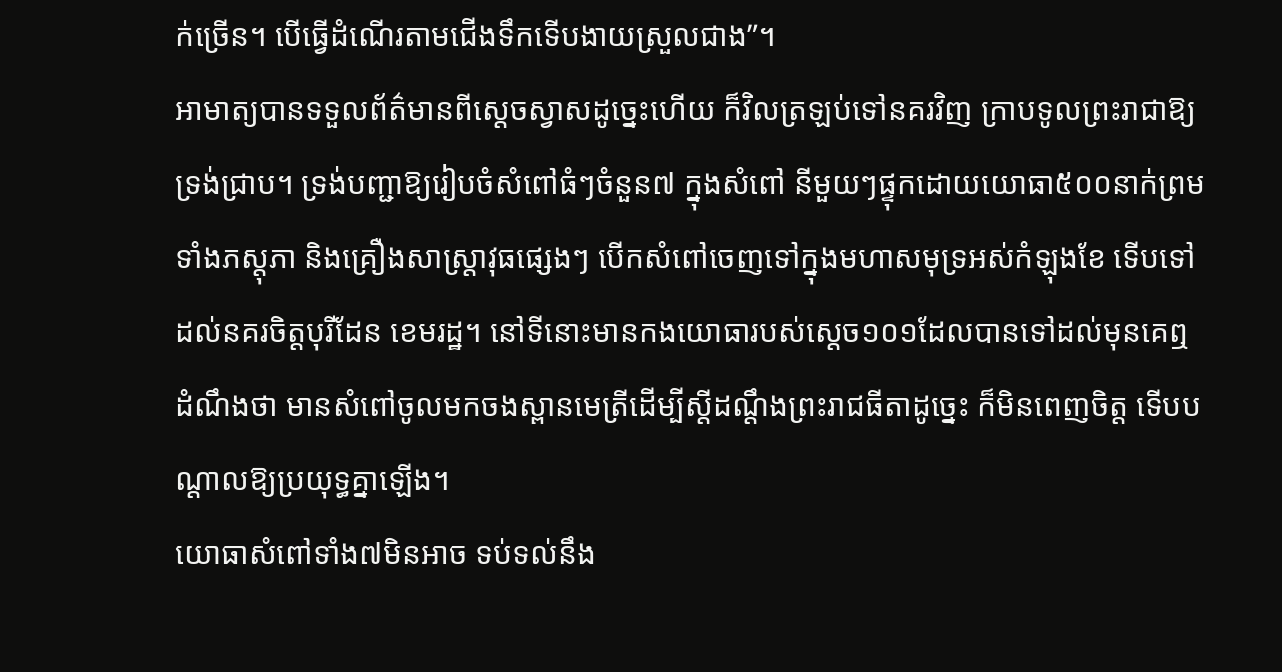ក់ច្រើន។ បើធ្វើដំណើរតាមជើងទឹកទើបងាយស្រួលជាង”។
អាមាត្យបានទទួលព័ត៌មានពីស្តេចស្វាសដូច្នេះហើយ ក៏វិលត្រឡប់ទៅនគរវិញ ក្រាបទូលព្រះរាជាឱ្យទ្រង់ជ្រាប។ ទ្រង់បញ្ជាឱ្យរៀបចំសំពៅធំៗចំនួន៧ ក្នុងសំពៅ នីមួយៗផ្ទុកដោយយោធា៥០០នាក់ព្រមទាំងភស្តុភា និងគ្រឿងសាស្ត្រាវុធផ្សេងៗ បើកសំពៅចេញទៅក្នុងមហាសមុទ្រអស់កំឡុងខែ ទើបទៅដល់នគរចិត្តបុរីដែន ខេមរដ្ឋ។ នៅទីនោះមានកងយោធារបស់ស្ដេច១០១ដែលបានទៅដល់មុនគេឮ ដំណឹងថា មានសំពៅចូលមកចងស្ពានមេត្រីដើម្បីស្តីដណ្តឹងព្រះរាជធីតាដូច្នេះ ក៏មិនពេញចិត្ត ទើបបណ្តាលឱ្យប្រយុទ្ធគ្នាឡើង។
យោធាសំពៅទាំង៧មិនអាច ទប់ទល់នឹង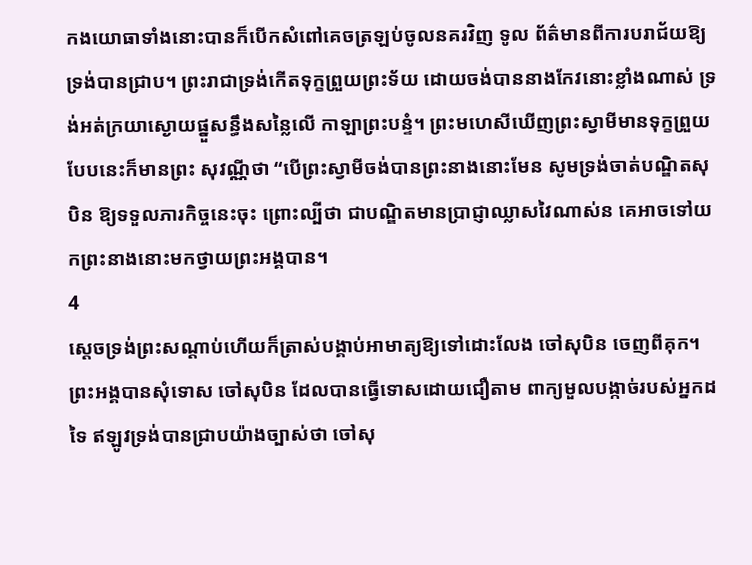កងយោធាទាំងនោះបានក៏បើកសំពៅគេចត្រឡប់ចូលនគរវិញ ទូល ព័ត៌មានពីការបរាជ័យឱ្យទ្រង់បានជ្រាប។ ព្រះរាជាទ្រង់កើតទុក្ខព្រួយព្រះទ័យ ដោយចង់បាននាងកែវនោះខ្លាំងណាស់ ទ្រង់អត់ក្រយាស្ងោយផ្នួសន្ធឹងសន្លៃលើ កាឡាព្រះបន្ទំ។ ព្រះមហេសីឃើញព្រះស្វាមីមានទុក្ខព្រួយបែបនេះក៏មានព្រះ សុវណ្ណីថា “បើព្រះស្វាមីចង់បានព្រះនាងនោះមែន សូមទ្រង់ចាត់បណ្ឌិតសុបិន ឱ្យទទួលភារកិច្ចនេះចុះ ព្រោះល្បីថា ជាបណ្ឌិតមានប្រាជ្ញាឈ្លាសវៃណាស់ន គេអាចទៅយកព្រះនាងនោះមកថ្វាយព្រះអង្គបាន។
4
ស្ដេចទ្រង់ព្រះសណ្តាប់ហើយក៏ត្រាស់បង្គាប់អាមាត្យឱ្យទៅដោះលែង ចៅសុបិន ចេញពីគុក។ ព្រះអង្គបានសុំទោស ចៅសុបិន ដែលបានធ្វើទោសដោយជឿតាម ពាក្យមួលបង្កាច់របស់អ្នកដទៃ ឥឡូវទ្រង់បានជ្រាបយ៉ាងច្បាស់ថា ចៅសុ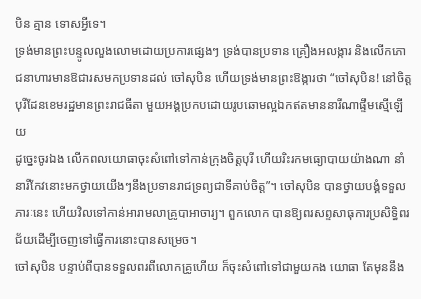បិន គ្មាន ទោសអ្វីទេ។
ទ្រង់មានព្រះបន្ទូលលួងលោមដោយប្រការផ្សេងៗ ទ្រង់បានប្រទាន គ្រឿងអលង្ការ និងលើកភោជនាហារមានឱជារសមកប្រទានដល់ ចៅសុបិន ហើយទ្រង់មានព្រះឱង្ការថា “ចៅសុបិន! នៅចិត្តបុរីដែនខេមរដ្ឋមានព្រះរាជធីតា មួយអង្គប្រកបដោយរូបឆោមល្អឯកឥតមាននារីណាផ្ទឹមស្មើឡើយ
ដូច្នេះចូរឯង លើកពលយោធាចុះសំពៅទៅកាន់ក្រុងចិត្តបុរី ហើយរិះរកមធ្យោបាយយ៉ាងណា នាំនារីកែវនោះមកថ្វាយយើងៗនឹងប្រទានរាជទ្រព្យជាទីគាប់ចិត្ត”។ ចៅសុបិន បានថ្វាយបង្គំទទួលភារៈនេះ ហើយវិលទៅកាន់អារាមលាគ្រូបាអាចារ្យ។ ពួកលោក បានឱ្យពរសព្ទសាធុការប្រសិទ្ធិពរជ័យដើម្បីចេញទៅធ្វើការនោះបានសម្រេច។
ចៅសុបិន បន្ទាប់ពីបានទទួលពរពីលោកគ្រូហើយ ក៏ចុះសំពៅទៅជាមួយកង យោធា តែមុននឹង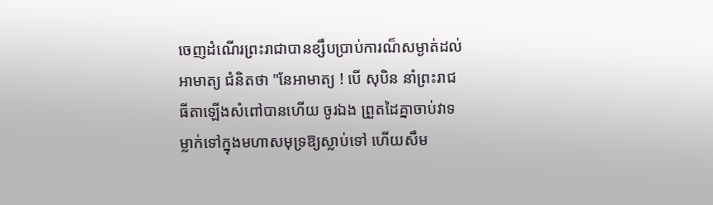ចេញដំណើរព្រះរាជាបានខ្សឹបប្រាប់ការណ៏សម្ងាត់ដល់អាមាត្យ ជំនិតថា "នែអាមាត្យ ! បើ សុបិន នាំព្រះរាជធីតាឡើងសំពៅបានហើយ ចូរឯង ព្រួតដៃគ្នាចាប់វាទម្លាក់ទៅក្នុងមហាសមុទ្រឱ្យស្លាប់ទៅ ហើយសឹម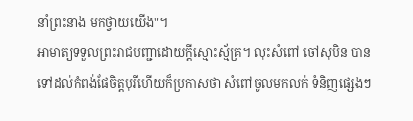នាំព្រះនាង មកថ្វាយយើង"។
អាមាត្យទទួលព្រះរាជបញ្ជាដោយក្តីស្មោះស្ម័គ្រ។ លុះសំពៅ ចៅសុបិន បានទៅដល់កំពង់ផែចិត្តបុរីហើយក៏ប្រកាសថា សំពៅចូលមកលក់ ទំនិញផ្សេងៗ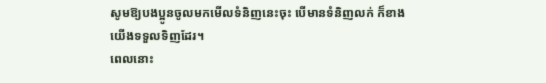សូមឱ្យបងប្អូនចូលមកមើលទំនិញនេះចុះ បើមានទំនិញលក់ ក៏ខាងយើងទទួលទិញដែរ។
ពេលនោះ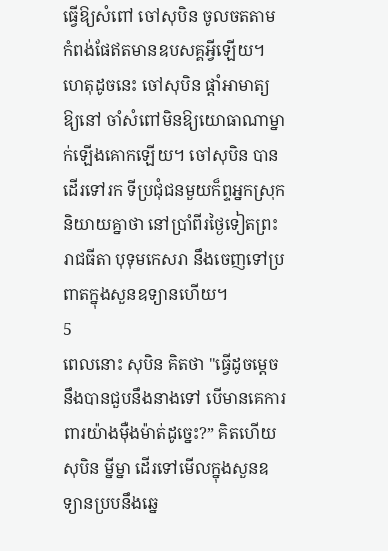ធ្វើឱ្យសំពៅ ចៅសុបិន ចូលចតតាម កំពង់ផែឥតមានឧបសគ្គអ្វីឡើយ។ ហេតុដូចនេះ ចៅសុបិន ផ្តាំអាមាត្យឱ្យនៅ ចាំសំពៅមិនឱ្យយោធាណាម្នាក់ឡើងគោកឡើយ។ ចៅសុបិន បានដើរទៅរក ទីប្រជុំជនមួយក៏ព្ទអ្នកស្រុកនិយាយគ្នាថា នៅប្រាំពីរថ្ងៃទៀតព្រះរាជធីតា បុទុមកេសរា នឹងចេញទៅប្រពាតក្នុងសួនឧទ្យានហើយ។
5
ពេលនោះ សុបិន គិតថា "ធ្វើដូចម្តេចនឹងបានជួបនឹងនាងទៅ បើមានគេការពារយ៉ាងម៉ឺងម៉ាត់ដូច្នេះ?” គិតហើយ សុបិន ម្នីម្នា ដើរទៅមើលក្នុងសួនឧទ្យានប្របនឹងឆ្នេ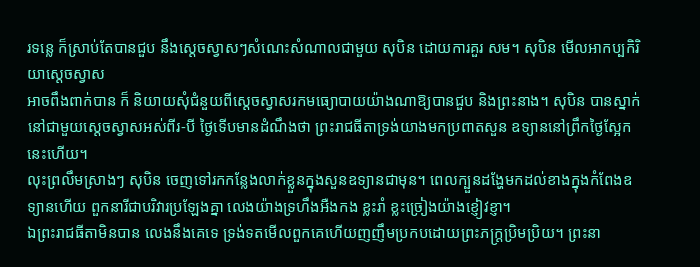រទន្លេ ក៏ស្រាប់តែបានជួប នឹងស្តេចស្វាសៗសំណេះសំណាលជាមួយ សុបិន ដោយការគួរ សម។ សុបិន មើលអាកប្បកិរិយាស្តេចស្វាស
អាចពឹងពាក់បាន ក៏ និយាយសុំជំនួយពីស្តេចស្វាសរកមធ្យោបាយយ៉ាងណាឱ្យបានជួប និងព្រះនាង។ សុបិន បានស្នាក់នៅជាមួយស្តេចស្វាសអស់ពីរ-បី ថ្ងៃទើបមានដំណឹងថា ព្រះរាជធីតាទ្រង់យាងមកប្រពាតសួន ឧទ្យាននៅព្រឹកថ្ងៃស្អែកនេះហើយ។
លុះព្រលឹមស្រាងៗ សុបិន ចេញទៅរកកន្លែងលាក់ខ្លួនក្នុងសួនឧទ្យានជាមុន។ ពេលក្បួនដង្ហែមកដល់ខាងក្នុងកំពែងឧទ្យានហើយ ពួកនារីជាបរិវារប្រឡែងគ្នា លេងយ៉ាងទ្រហឹងអឺងកង ខ្លះរាំ ខ្លះច្រៀងយ៉ាងខ្ញៀវខ្ញា។
ឯព្រះរាជធីតាមិនបាន លេងនឹងគេទេ ទ្រង់ទតមើលពួកគេហើយញញឹមប្រកបដោយព្រះភក្ត្រប្រិមប្រិយ។ ព្រះនា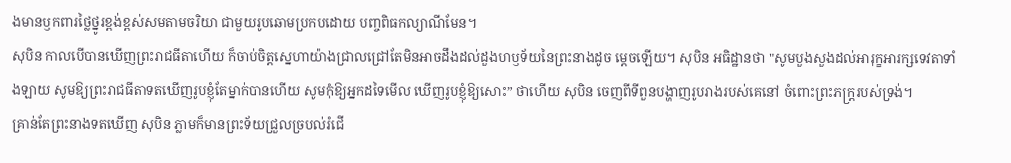ងមានឫកពារថ្លៃថ្នូរខ្ពង់ខ្ពស់សមតាមចរិយា ជាមួយរូបឆោមប្រកបដោយ បញ្ចពិធកល្យាណីមែន។
សុបិន កាលបើបានឃើញព្រះរាជធីតាហើយ ក៏ចាប់ចិត្តស្នេហាយ៉ាងជ្រាលជ្រៅតែមិនអាចដឹងដល់ដួងហឫទ័យនៃព្រះនាងដូច ម្តេចឡើយ។ សុបិន អធិដ្ឋានថា "សូមបួងសួងដល់អារុក្ខអារក្សទេវតាទាំងឡាយ សូមឱ្យព្រះរាជធីតាទតឃើញរូបខ្ញុំតែម្នាក់បានហើយ សូមកុំឱ្យអ្នកដទៃមើល ឃើញរូបខ្ញុំឱ្យសោះ” ថាហើយ សុបិន ចេញពីទីពួនបង្ហាញរូបរាងរបស់គេនៅ ចំពោះព្រះភក្ត្ររបស់ទ្រង់។
គ្រាន់តែព្រះនាងទតឃើញ សុបិន ភ្លាមក៏មានព្រះទ័យជ្រួលច្របល់រំជើ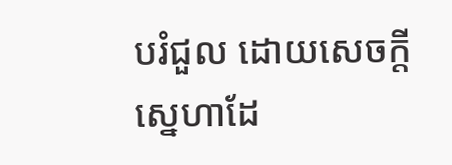បរំជួល ដោយសេចក្តីស្នេហាដែ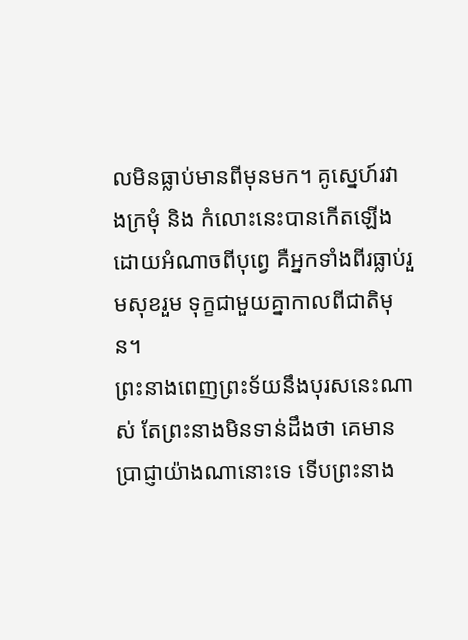លមិនធ្លាប់មានពីមុនមក។ គូស្នេហ៍រវាងក្រមុំ និង កំលោះនេះបានកើតឡើងដោយអំណាចពីបុព្វេ គឺអ្នកទាំងពីរធ្លាប់រួមសុខរួម ទុក្ខជាមួយគ្នាកាលពីជាតិមុន។
ព្រះនាងពេញព្រះទ័យនឹងបុរសនេះណាស់ តែព្រះនាងមិនទាន់ដឹងថា គេមានប្រាជ្ញាយ៉ាងណានោះទេ ទើបព្រះនាង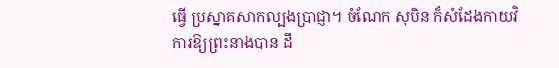ធ្វើ ប្រស្នាគសាកល្បងប្រាជ្ញា។ ចំណែក សុបិន ក៏សំដែងកាយវិការឱ្យព្រះនាងបាន ដឹ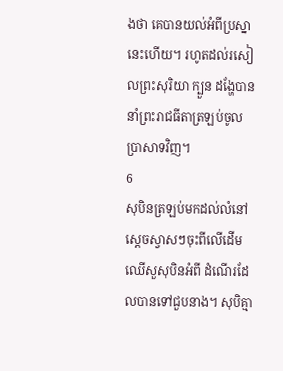ងថា គេបានយល់អំពីប្រស្នានេះហើយ។ រហូតដល់រសៀលព្រះសុរិយា ក្បួន ដង្ហែបាននាំព្រះរាជធីតាត្រឡប់ចូលប្រាសាទវិញ។
6
សុបិនត្រឡប់មកដល់លំនៅស្តេចស្វាសៗចុះពីលើដើមឈើសួសុបិនអំពី ដំណើរដែលបានទៅជួបនាង។ សុបិគ្មា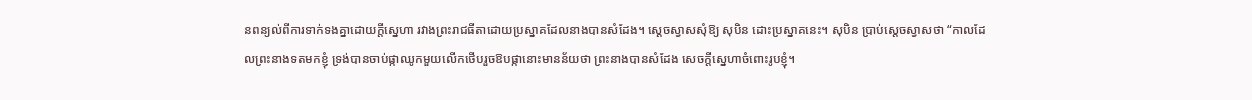នពន្យល់ពីការទាក់ទងគ្នាដោយក្តីស្នេហា រវាងព្រះរាជធីតាដោយប្រស្នាគដែលនាងបានសំដែង។ ស្តេចស្វាសសុំឱ្យ សុបិន ដោះប្រស្នាគនេះ។ សុបិន ប្រាប់ស្តេចស្វាសថា “កាលដែលព្រះនាងទតមកខ្ញុំ ទ្រង់បានចាប់ផ្កាឈូកមួយលើកថើបរួចឱបផ្កានោះមានន័យថា ព្រះនាងបានសំដែង សេចក្តីស្នេហាចំពោះរូបខ្ញុំ។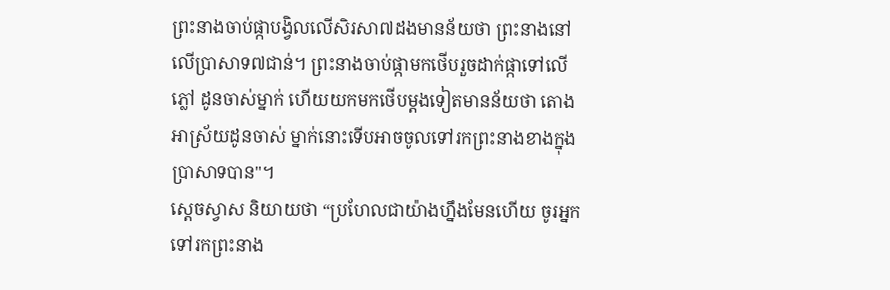ព្រះនាងចាប់ផ្កាបង្វិលលើសិរសា៧ដងមានន័យថា ព្រះនាងនៅលើប្រាសាទ៧ជាន់។ ព្រះនាងចាប់ផ្កាមកថើបរួចដាក់ផ្កាទៅលើភ្លៅ ដូនចាស់ម្នាក់ ហើយយកមកថើបម្ដងទៀតមានន័យថា តោងអាស្រ័យដូនចាស់ ម្នាក់នោះទើបអាចចូលទៅរកព្រះនាងខាងក្នុងប្រាសាទបាន"។
ស្តេចស្វាស និយាយថា “ប្រហែលជាយ៉ាងហ្នឹងមែនហើយ ចូរអ្នកទៅរកព្រះនាង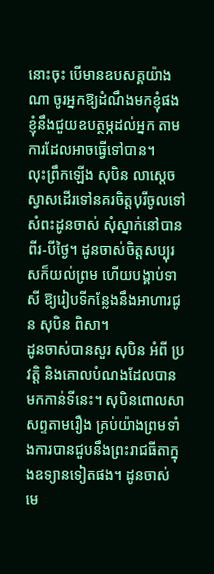នោះចុះ បើមានឧបសគ្គយ៉ាងណា ចូរអ្នកឱ្យដំណឹងមកខ្ញុំផង ខ្ញុំនឹងជួយឧបត្ថម្ភដល់អ្នក តាមការដែលអាចធ្វើទៅបាន។
លុះព្រឹកឡើង សុបិន លាស្ដេចស្វាសដើរទៅនគរចិត្តបុរីចូលទៅសំពះដូនចាស់ សុំស្នាក់នៅបានពីរ-បីថ្ងៃ។ ដូនចាស់ចិត្តសប្បុរសក៏យល់ព្រម ហើយបង្គាប់ទាសី ឱ្យរៀបទីកន្លែងនឹងអាហារជូន សុបិន ពិសា។
ដូនចាស់បានសួរ សុបិន អំពី ប្រវត្តិ និងគោលបំណងដែលបានមកកាន់ទីនេះ។ សុបិនពោលសាសព្ទតាមរឿង គ្រប់យ៉ាងព្រមទាំងការបានជួបនឹងព្រះរាជធីតាក្នុងឧទ្យានទៀតផង។ ដូនចាស់ មេ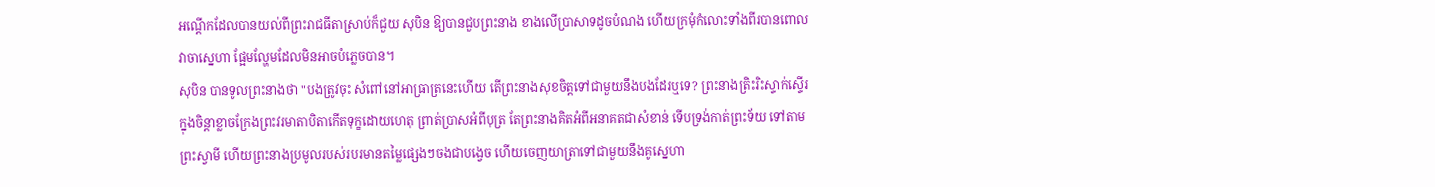អណ្ដើកដែលបានយល់ពីព្រះរាជធីតាស្រាប់ក៏ជួយ សុបិន ឱ្យបានជួបព្រះនាង ខាងលើប្រាសាទដូចបំណង ហើយក្រមុំកំលោះទាំងពីរបានពោលវាចាស្នេហា ផ្អែមល្ហែមដែលមិនអាចបំភ្លេចបាន។
សុបិន បានទូលព្រះនាងថា "បងត្រូវចុះ សំពៅនៅអាធ្រាត្រនេះហើយ តើព្រះនាងសុខចិត្តទៅជាមួយនឹងបងដែរឬទេ? ព្រះនាងត្រិះរិះស្ទាក់ស្ទើរក្នុងចិន្តាខ្លាចក្រែងព្រះវរមាតាបិតាកើតទុក្ខដោយហេតុ ព្រាត់ប្រាសអំពីបុត្រ តែព្រះនាងគិតអំពីអនាគតជាសំខាន់ ទើបទ្រង់កាត់ព្រះទ័យ ទៅតាមព្រះស្វាមី ហើយព្រះនាងប្រមូលរបស់របរមានតម្លៃផ្សេងៗចងជាបង្វេច ហើយចេញយាត្រាទៅជាមួយនឹងគូស្នេហា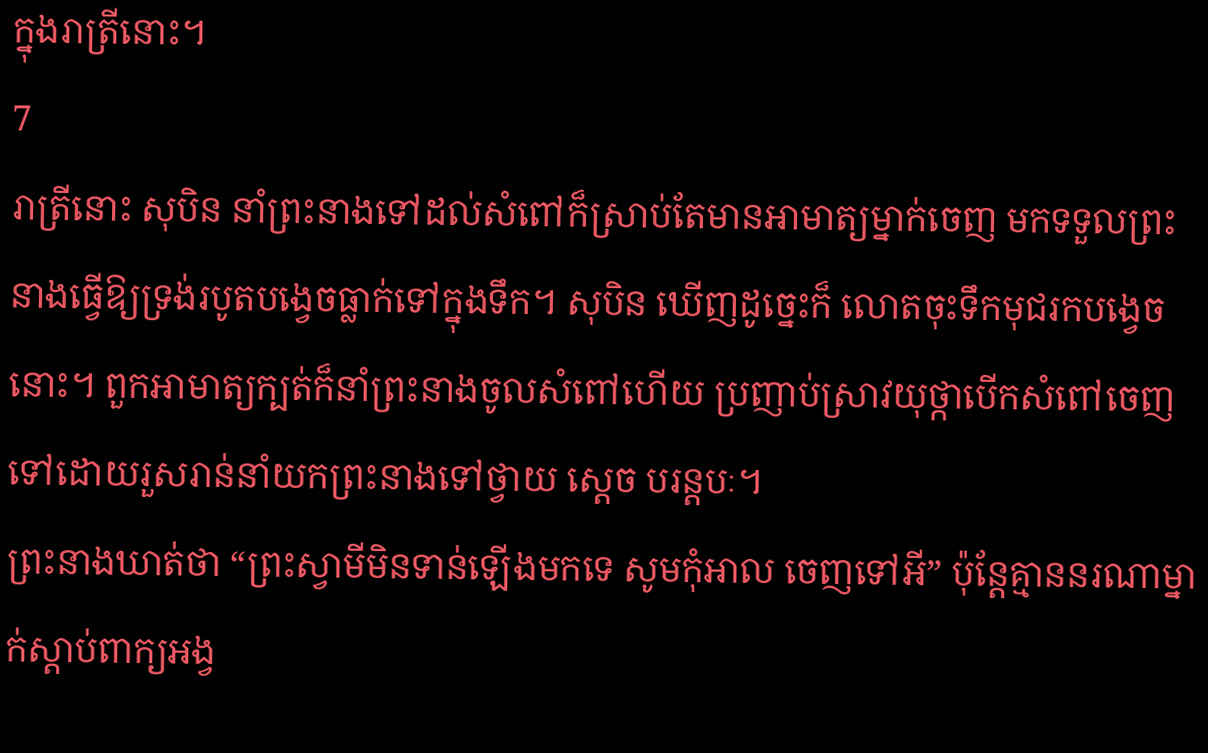ក្នុងរាត្រីនោះ។
7
រាត្រីនោះ សុបិន នាំព្រះនាងទៅដល់សំពៅក៏ស្រាប់តែមានអាមាត្យម្នាក់ចេញ មកទទួលព្រះនាងធ្វើឱ្យទ្រង់របូតបង្វេចធ្លាក់ទៅក្នុងទឹក។ សុបិន ឃើញដូច្នេះក៏ លោតចុះទឹកមុជរកបង្វេចនោះ។ ពួកអាមាត្យក្បត់ក៏នាំព្រះនាងចូលសំពៅហើយ ប្រញាប់ស្រាវយុថ្កាបើកសំពៅចេញទៅដោយរួសរាន់នាំយកព្រះនាងទៅថ្វាយ ស្តេច បរន្តបៈ។
ព្រះនាងឃាត់ថា “ព្រះស្វាមីមិនទាន់ឡើងមកទេ សូមកុំអាល ចេញទៅអី” ប៉ុន្តែគ្មាននរណាម្នាក់ស្តាប់ពាក្យអង្វ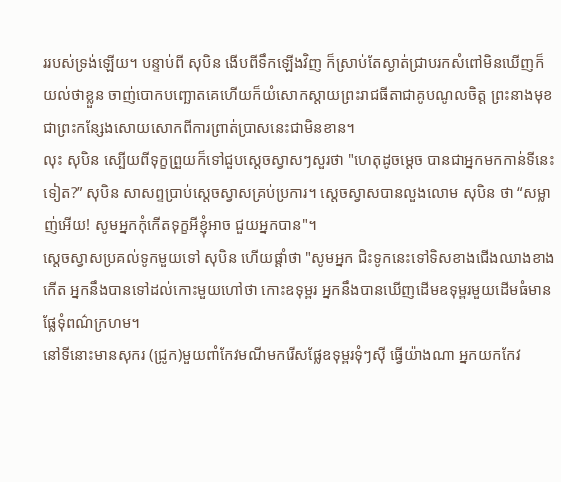ររបស់ទ្រង់ឡើយ។ បន្ទាប់ពី សុបិន ងើបពីទឹកឡើងវិញ ក៏ស្រាប់តែស្ងាត់ជ្រាបរកសំពៅមិនឃើញក៏យល់ថាខ្លួន ចាញ់បោកបញ្ឆោតគេហើយក៏យំសោកស្តាយព្រះរាជធីតាជាគូបណូលចិត្ត ព្រះនាងមុខជាព្រះកន្សែងសោយសោកពីការព្រាត់ប្រាសនេះជាមិនខាន។
លុះ សុបិន ស្បើយពីទុក្ខព្រួយក៏ទៅជួបស្តេចស្វាសៗសួរថា "ហេតុដូចម្តេច បានជាអ្នកមកកាន់ទីនេះទៀត?” សុបិន សាសព្ទប្រាប់ស្ដេចស្វាសគ្រប់ប្រការ។ ស្តេចស្វាសបានលួងលោម សុបិន ថា “សម្លាញ់អើយ! សូមអ្នកកុំកើតទុក្ខអីខ្ញុំអាច ជួយអ្នកបាន"។
ស្តេចស្វាសប្រគល់ទូកមួយទៅ សុបិន ហើយផ្តាំថា "សូមអ្នក ជិះទូកនេះទៅទិសខាងជើងឈាងខាងកើត អ្នកនឹងបានទៅដល់កោះមួយហៅថា កោះឧទុម្ពរ អ្នកនឹងបានឃើញដើមឧទុម្ពរមួយដើមធំមានផ្លែទុំពណ៌ក្រហម។
នៅទីនោះមានសុករ (ជ្រូក)មួយពាំកែវមណីមករើសផ្លែឧទុម្ពរទុំៗស៊ី ធ្វើយ៉ាងណា អ្នកយកកែវ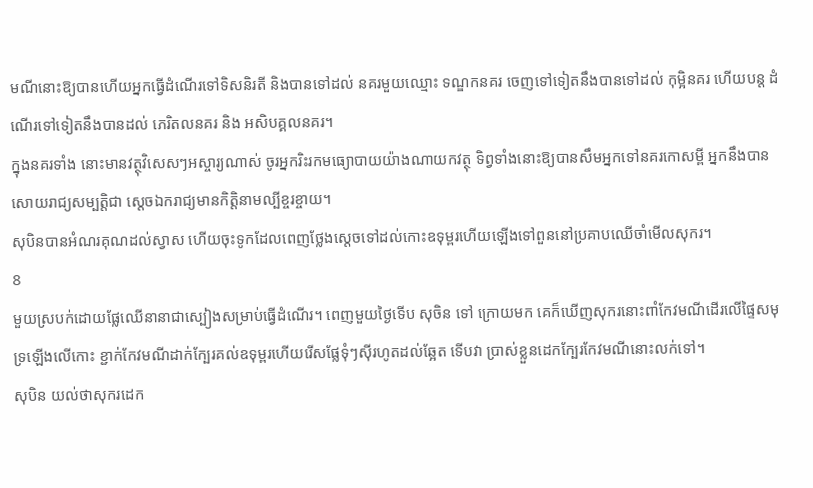មណីនោះឱ្យបានហើយអ្នកធ្វើដំណើរទៅទិសនិរតី និងបានទៅដល់ នគរមួយឈ្មោះ ទណ្ឌកនគរ ចេញទៅទៀតនឹងបានទៅដល់ កុម្អិនគរ ហើយបន្ត ដំណើរទៅទៀតនឹងបានដល់ ភេរិតលនគរ និង អសិបគ្គលនគរ។
ក្នុងនគរទាំង នោះមានវត្ថុវិសេសៗអស្ចារ្យណាស់ ចូរអ្នករិះរកមធ្យោបាយយ៉ាងណាយកវត្ថុ ទិព្វទាំងនោះឱ្យបានសឹមអ្នកទៅនគរកោសម្ពី អ្នកនឹងបានសោយរាជ្យសម្បត្តិជា ស្ដេចឯករាជ្យមានកិត្តិនាមល្បីខ្ចរខ្ចាយ។
សុបិនបានអំណរគុណដល់ស្វាស ហើយចុះទូកដែលពេញថ្លែងស្តេចទៅដល់កោះឧទុម្ពរហើយឡើងទៅពួននៅប្រគាបឈើចាំមើលសុករ។
8
មួយស្របក់ដោយផ្លែឈើនានាជាស្បៀងសម្រាប់ធ្វើដំណើរ។ ពេញមួយថ្ងៃទើប សុចិន ទៅ ក្រោយមក គេក៏ឃើញសុករនោះពាំកែវមណីដើរលើផ្ទៃសមុទ្រឡើងលើកោះ ខ្ជាក់កែវមណីដាក់ក្បែរគល់ឧទុម្ពរហើយរើសផ្លែទុំៗស៊ីរហូតដល់ឆ្អែត ទើបវា ប្រាស់ខ្លួនដេកក្បែរកែវមណីនោះលក់ទៅ។
សុបិន យល់ថាសុករដេក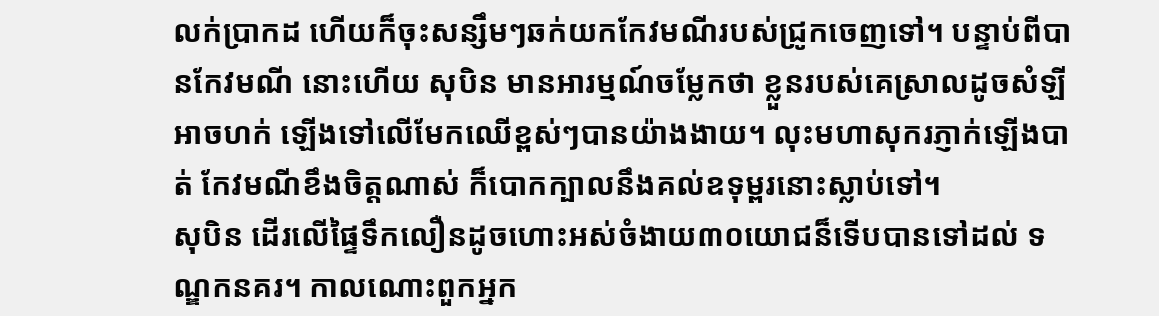លក់ប្រាកដ ហើយក៏ចុះសន្សឹមៗឆក់យកកែវមណីរបស់ជ្រូកចេញទៅ។ បន្ទាប់ពីបានកែវមណី នោះហើយ សុបិន មានអារម្មណ៍ចម្លែកថា ខ្លួនរបស់គេស្រាលដូចសំឡីអាចហក់ ឡើងទៅលើមែកឈើខ្ពស់ៗបានយ៉ាងងាយ។ លុះមហាសុករភ្ញាក់ឡើងបាត់ កែវមណីខឹងចិត្តណាស់ ក៏បោកក្បាលនឹងគល់ឧទុម្ពរនោះស្លាប់ទៅ។
សុបិន ដើរលើផ្ទៃទឹកលឿនដូចហោះអស់ចំងាយ៣០យោជន៏ទើបបានទៅដល់ ទណ្ឌកនគរ។ កាលណោះពួកអ្នក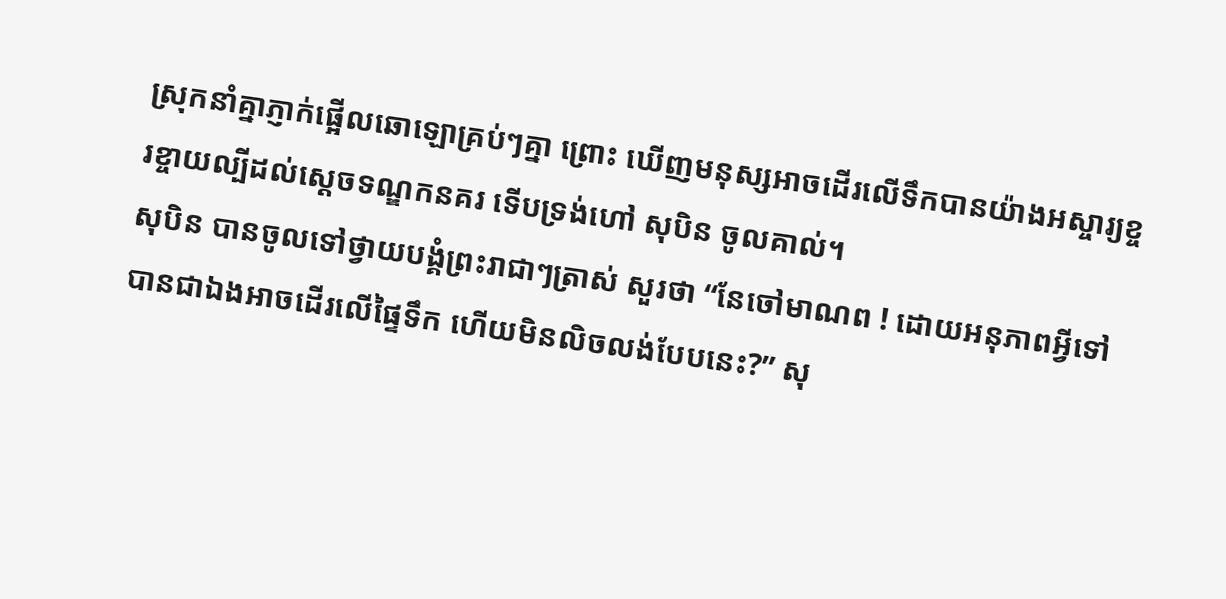ស្រុកនាំគ្នាភ្ញាក់ផ្អើលឆោឡោគ្រប់ៗគ្នា ព្រោះ ឃើញមនុស្សអាចដើរលើទឹកបានយ៉ាងអស្ចារ្យខ្ចរខ្ចាយល្បីដល់ស្តេចទណ្ឌកនគរ ទើបទ្រង់ហៅ សុបិន ចូលគាល់។
សុបិន បានចូលទៅថ្វាយបង្គំព្រះរាជាៗត្រាស់ សួរថា “នែចៅមាណព ! ដោយអនុភាពអ្វីទៅបានជាឯងអាចដើរលើផ្ទៃទឹក ហើយមិនលិចលង់បែបនេះ?” សុ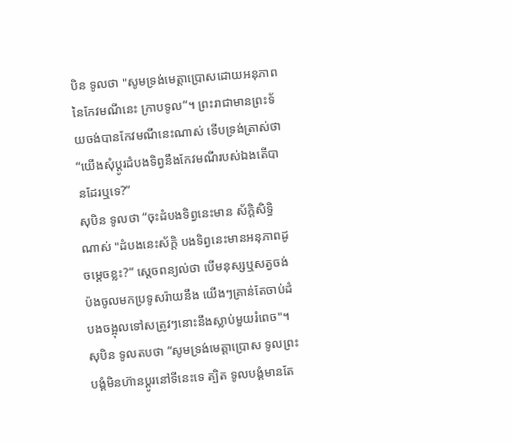បិន ទូលថា "សូមទ្រង់មេត្តាប្រោសដោយអនុភាព នៃកែវមណីនេះ ក្រាបទូល”។ ព្រះរាជាមានព្រះទ័យចង់បានកែវមណីនេះណាស់ ទើបទ្រង់ត្រាស់ថា “យើងសុំប្តូរដំបងទិព្វនឹងកែវមណីរបស់ឯងតើបានដែរឬទេ?”
សុបិន ទូលថា “ចុះដំបងទិព្វនេះមាន ស័ក្តិសិទ្ធិណាស់ "ដំបងនេះស័ក្តិ បងទិព្វនេះមានអនុភាពដូចម្តេចខ្លះ?” ស្ដេចពន្យល់ថា បើមនុស្សឬសត្វចង់ប៉ងចូលមកប្រទូសរ៉ាយនឹង យើងៗគ្រាន់តែចាប់ដំបងចង្អុលទៅសត្រូវៗនោះនឹងស្លាប់មួយរំពេច"។
សុបិន ទូលតបថា “សូមទ្រង់មេត្តាប្រោស ទូលព្រះបង្គំមិនហ៊ានប្តូរនៅទីនេះទេ ត្បិត ទូលបង្គំមានតែ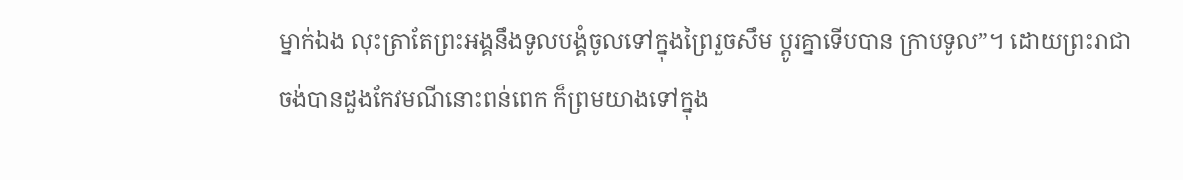ម្នាក់ឯង លុះត្រាតែព្រះអង្គនឹងទូលបង្គំចូលទៅក្នុងព្រៃរួចសឹម ប្តូរគ្នាទើបបាន ក្រាបទូល”។ ដោយព្រះរាជាចង់បានដួងកែវមណីនោះពន់ពេក ក៏ព្រមយាងទៅក្នុង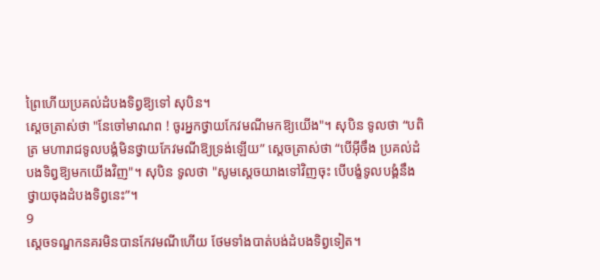ព្រៃហើយប្រគល់ដំបងទិព្វឱ្យទៅ សុបិន។
ស្ដេចត្រាស់ថា "នែចៅមាណព ! ចូរអ្នកថ្វាយកែវមណីមកឱ្យយើង"។ សុបិន ទូលថា “បពិត្រ មហារាជទូលបង្គំមិនថ្វាយកែវមណីឱ្យទ្រង់ឡើយ” ស្ដេចត្រាស់ថា “បើអ៊ីចឹង ប្រគល់ដំបងទិព្វឱ្យមកយើងវិញ"។ សុបិន ទូលថា "សូមស្តេចយាងទៅវិញចុះ បើបង្ខំទូលបង្គំនឹងថ្វាយចុងដំបងទិព្វនេះ”។
9
ស្ដេចទណ្ឌកនគរមិនបានកែវមណីហើយ ថែមទាំងបាត់បង់ដំបងទិព្វទៀត។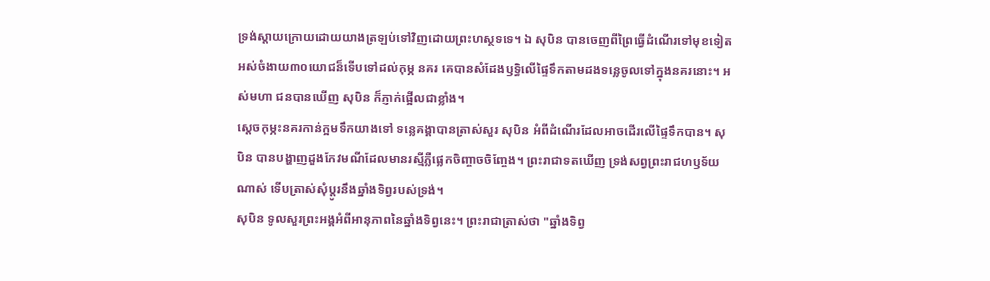ទ្រង់ស្ដាយក្រោយដោយយាងត្រឡប់ទៅវិញដោយព្រះហស្ថទទេ។ ឯ សុបិន បានចេញពីព្រៃធ្វើដំណើរទៅមុខទៀតអស់ចំងាយ៣០យោជន៏ទើបទៅដល់កុម្ភ នគរ គេបានសំដែងឫទ្ធិលើផ្ទៃទឹកតាមដងទន្លេចូលទៅក្នុងនគរនោះ។ អស់មហា ជនបានឃើញ សុបិន ក៏ភ្ញាក់ផ្អើលជាខ្លាំង។
ស្ដេចកុម្ភះនគរកាន់ក្អមទឹកយាងទៅ ទន្លេគង្គាបានត្រាស់សួរ សុបិន អំពីដំណើរដែលអាចដើរលើផ្ទៃទឹកបាន។ សុបិន បានបង្ហាញដួងកែវមណីដែលមានរស្មីភ្លឺផ្លេកចិញ្ចាចចិញ្ចែង។ ព្រះរាជាទតឃើញ ទ្រង់សព្វព្រះរាជហឫទ័យណាស់ ទើបត្រាស់សុំប្តូរនឹងឆ្នាំងទិព្វរបស់ទ្រង់។
សុបិន ទូលសួរព្រះអង្គអំពីអានុភាពនៃឆ្នាំងទិព្វនេះ។ ព្រះរាជាត្រាស់ថា "ឆ្នាំងទិព្វ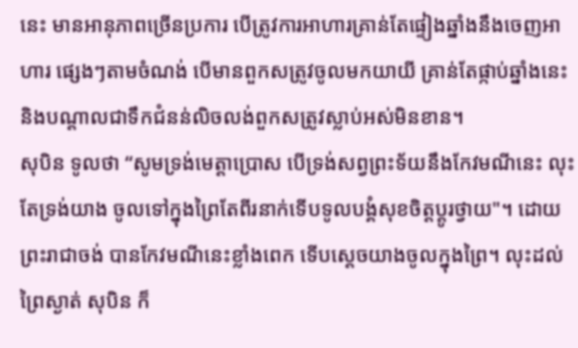នេះ មានអានុភាពច្រើនប្រការ បើត្រូវការអាហារគ្រាន់តែផ្ទៀងឆ្នាំងនឹងចេញអាហារ ផ្សេងៗតាមចំណង់ បើមានពួកសត្រូវចូលមកយាយី គ្រាន់តែផ្កាប់ឆ្នាំងនេះ និងបណ្តាលជាទឹកជំនន់លិចលង់ពួកសត្រូវស្លាប់អស់មិនខាន។
សុបិន ទូលថា “សូមទ្រង់មេត្តាប្រោស បើទ្រង់សព្វព្រះទ័យនឹងកែវមណីនេះ លុះតែទ្រង់យាង ចូលទៅក្នុងព្រៃតែពីរនាក់ទើបទូលបង្គំសុខចិត្តប្តូរថ្វាយ"។ ដោយព្រះរាជាចង់ បានកែវមណីនេះខ្លាំងពេក ទើបស្តេចយាងចូលក្នុងព្រៃ។ លុះដល់ព្រៃស្ងាត់ សុបិន ក៏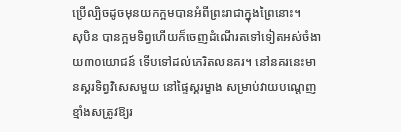ប្រើល្បិចដូចមុនយកក្អមបានអំពីព្រះរាជាក្នុងព្រៃនោះ។
សុបិន បានក្អមទិព្វហើយក៏ចេញដំណើរតទៅទៀតអស់ចំងាយ៣០យោជន៍ ទើបទៅដល់ភេរិតលនគរ។ នៅនគរនេះមានស្គរទិព្វវិសេសមួយ នៅផ្ទៃស្គរម្ខាង សម្រាប់វាយបណ្តេញខ្មាំងសត្រូវឱ្យរ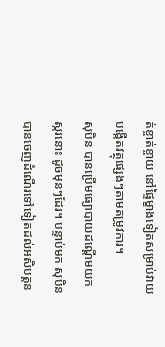ត់ខ្ចាត់ខ្ចាយ នៅផ្ទៃម្ខាងទៀតសម្រាប់វាយ បង្កើតវត្ថុផ្សេងៗតាមតម្រូវការ។
សុបិន បានប្រើមធ្យោបាយដណ្ដើមយកស្ករនោះ ដូចមុនៗដែរ។ បន្ទាប់មក សុបិន បានចេញដំណើរទៅទៀតដល់អសិបត្តន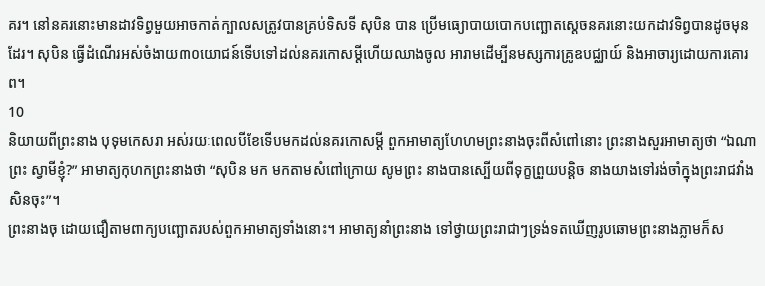គរ។ នៅនគរនោះមានដាវទិព្វមួយអាចកាត់ក្បាលសត្រូវបានគ្រប់ទិសទី សុបិន បាន ប្រើមធ្យោបាយបោកបញ្ឆោតស្តេចនគរនោះយកដាវទិព្វបានដូចមុនដែរ។ សុបិន ធ្វើដំណើរអស់ចំងាយ៣០យោជន៍ទើបទៅដល់នគរកោសម្ដីហើយឈាងចូល អារាមដើម្បីនមស្សការគ្រូឧបជ្ឈាយ៍ និងអាចារ្យដោយការគោរព។
10
និយាយពីព្រះនាង បុទុមកេសរា អស់រយៈពេលបីខែទើបមកដល់នគរកោសម្ដី ពួកអាមាត្យហែហមព្រះនាងចុះពីសំពៅនោះ ព្រះនាងសួរអាមាត្យថា “ឯណាព្រះ ស្វាមីខ្ញុំ?” អាមាត្យកុហកព្រះនាងថា “សុបិន មក មកតាមសំពៅក្រោយ សូមព្រះ នាងបានស្បើយពីទុក្ខព្រួយបន្តិច នាងយាងទៅរង់ចាំក្នុងព្រះរាជវាំងសិនចុះ”។
ព្រះនាងចុ ដោយជឿតាមពាក្យបញ្ឆោតរបស់ពួកអាមាត្យទាំងនោះ។ អាមាត្យនាំព្រះនាង ទៅថ្វាយព្រះរាជាៗទ្រង់ទតឃើញរូបឆោមព្រះនាងភ្លាមក៏ស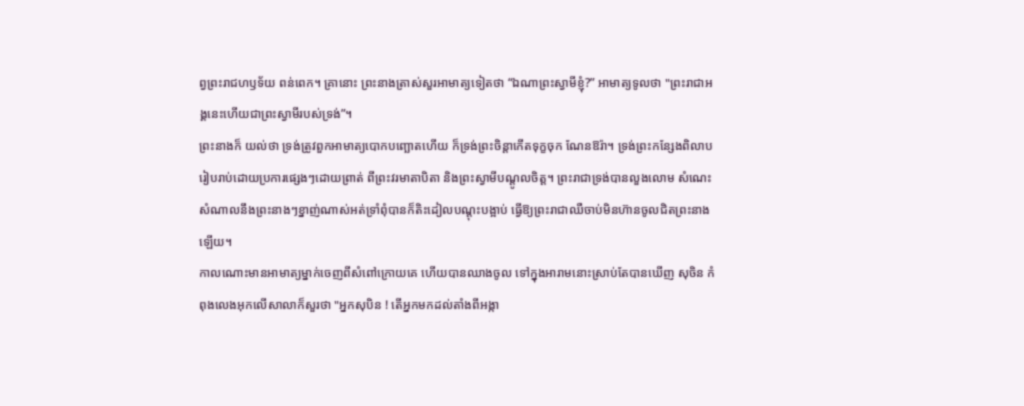ព្វព្រះរាជហឫទ័យ ពន់ពេក។ គ្រានោះ ព្រះនាងត្រាស់សួរអាមាត្យទៀតថា “ឯណាព្រះស្វាមីខ្ញុំ?” អាមាត្យទូលថា "ព្រះរាជាអង្គនេះហើយជាព្រះស្វាមីរបស់ទ្រង់”។
ព្រះនាងក៏ យល់ថា ទ្រង់ត្រូវពួកអាមាត្យបោកបញ្ឆោតហើយ ក៏ទ្រង់ព្រះចិន្តាកើតទុក្ខចុក ណែនឱរ៉ា។ ទ្រង់ព្រះកន្សែងពិលាបរៀបរាប់ដោយប្រការផ្សេងៗដោយព្រាត់ ពីព្រះវរមាតាបិតា និងព្រះស្វាមីបណ្តូលចិត្ត។ ព្រះរាជាទ្រង់បានលួងលោម សំណេះសំណាលនឹងព្រះនាងៗខ្នាញ់ណាស់អត់ទ្រាំពុំបានក៏តិះដៀលបណ្តុះបង្អាប់ ធ្វើឱ្យព្រះរាជាឈឺចាប់មិនហ៊ានចូលជិតព្រះនាងឡើយ។
កាលណោះមានអាមាត្យម្នាក់ចេញពីសំពៅក្រោយគេ ហើយបានឈាងចូល ទៅក្នុងអារាមនោះស្រាប់តែបានឃើញ សុចិន កំពុងលេងអុកលើសាលាក៏សួរថា "អ្នកសុបិន ! តើអ្នកមកដល់តាំងពីអង្កា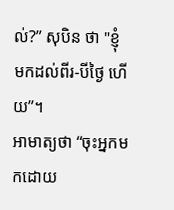ល់?” សុបិន ថា "ខ្ញុំមកដល់ពីរ-បីថ្ងៃ ហើយ”។
អាមាត្យថា “ចុះអ្នកមកដោយ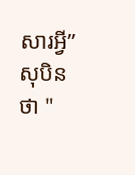សារអ្វី” សុបិន ថា "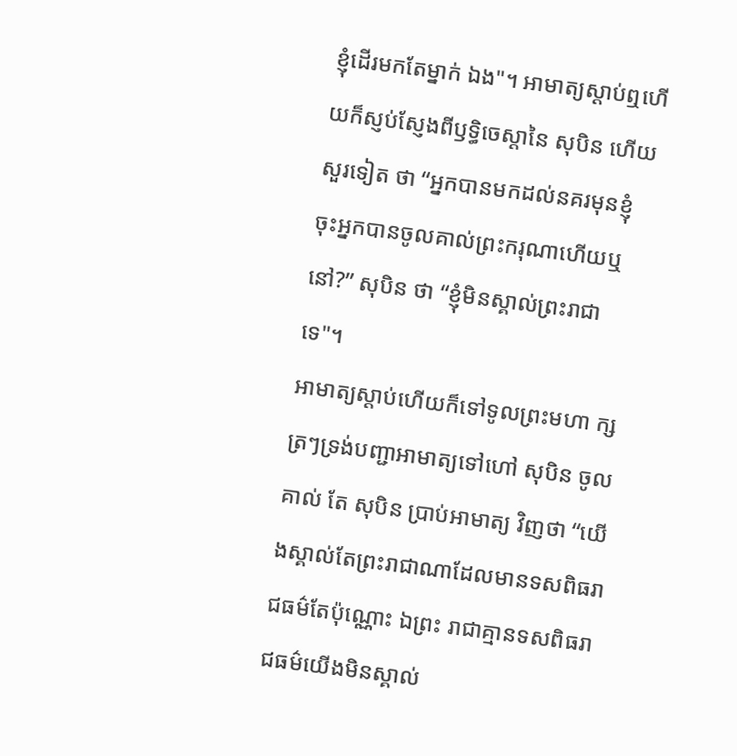ខ្ញុំដើរមកតែម្នាក់ ឯង"។ អាមាត្យស្តាប់ឮហើយក៏ស្ញប់ស្ញែងពីឫទ្ធិចេស្ដានៃ សុបិន ហើយសួរទៀត ថា “អ្នកបានមកដល់នគរមុនខ្ញុំ ចុះអ្នកបានចូលគាល់ព្រះករុណាហើយឬនៅ?” សុបិន ថា “ខ្ញុំមិនស្គាល់ព្រះរាជាទេ"។
អាមាត្យស្តាប់ហើយក៏ទៅទូលព្រះមហា ក្សត្រៗទ្រង់បញ្ជាអាមាត្យទៅហៅ សុបិន ចូលគាល់ តែ សុបិន ប្រាប់អាមាត្យ វិញថា “យើងស្គាល់តែព្រះរាជាណាដែលមានទសពិធរាជធម៌តែប៉ុណ្ណោះ ឯព្រះ រាជាគ្មានទសពិធរាជធម៌យើងមិនស្គាល់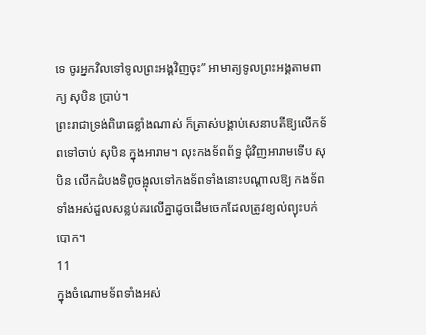ទេ ចូរអ្នកវិលទៅទូលព្រះអង្គវិញចុះ” អាមាត្យទូលព្រះអង្គតាមពាក្យ សុបិន ប្រាប់។
ព្រះរាជាទ្រង់ពិរោធខ្លាំងណាស់ ក៏ត្រាស់បង្គាប់សេនាបតីឱ្យលើកទ័ពទៅចាប់ សុបិន ក្នុងអារាម។ លុះកងទ័ពព័ទ្ធ ជុំវិញអារាមទើប សុបិន លើកដំបងទិពូចង្អុលទៅកងទ័ពទាំងនោះបណ្តាលឱ្យ កងទ័ពទាំងអស់ដួលសន្លប់គរលើគ្នាដូចដើមចេកដែលត្រូវខ្យល់ព្យុះបក់បោក។
11
ក្នុងចំណោមទ័ពទាំងអស់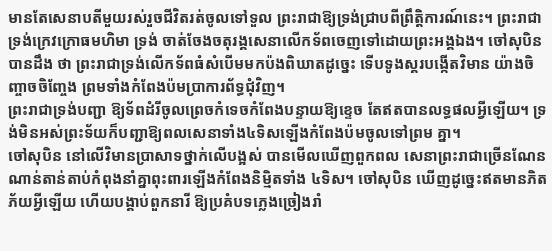មានតែសេនាបតីមួយរស់រួចជីវិតរត់ចូលទៅទួល ព្រះរាជាឱ្យទ្រង់ជ្រាបពីព្រឹត្តិការណ៍នេះ។ ព្រះរាជាទ្រង់ក្រេវក្រោធមហិមា ទ្រង់ ចាត់ចែងចតុរង្គសេនាលើកទ័ពចេញទៅដោយព្រះអង្គឯង។ ចៅសុបិន បានដឹង ថា ព្រះរាជាទ្រង់លើកទ័ពធំសំបើមមកប៉ងពិឃាតដូច្នេះ ទើបទូងស្គរបង្កើតវិមាន យ៉ាងចិញ្ចាចចិញ្ចែង ព្រមទាំងកំពែងប៉មប្រាការព័ទ្ធជុំវិញ។
ព្រះរាជាទ្រង់បញ្ជា ឱ្យទ័ពដំរីចូលព្រេចកំទេចកំពែងបន្ទាយឱ្យខ្ទេច តែឥតបានលទ្ធផលអ្វីឡើយ។ ទ្រង់មិនអស់ព្រះទ័យក៏បញ្ជាឱ្យពលសេនាទាំង៤ទិសឡើងកំពែងប៉មចូលទៅព្រម គ្នា។
ចៅសុបិន នៅលើវិមានប្រាសាទថ្នាក់លើបង្អស់ បានមើលឃើញពួកពល សេនាព្រះរាជាច្រើនណែនណាន់តាន់តាប់កំពុងនាំគ្នាពុះពារឡើងកំពែងនិម្មិតទាំង ៤ទិស។ ចៅសុបិន ឃើញដូច្នេះឥតមានភិតភ័យអ្វីឡើយ ហើយបង្គាប់ពួកនារី ឱ្យប្រគំបទភ្លេងច្រៀងរាំ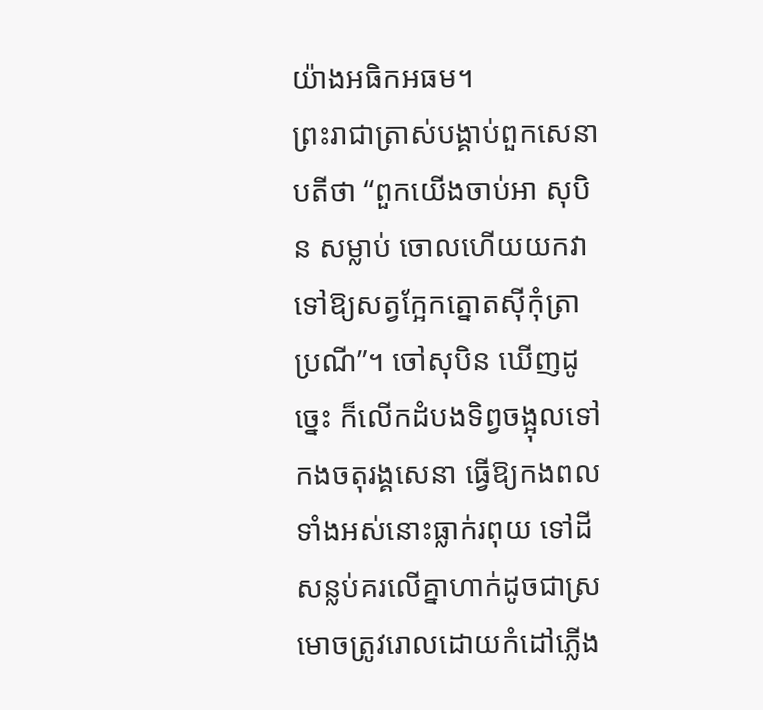យ៉ាងអធិកអធម។
ព្រះរាជាត្រាស់បង្គាប់ពួកសេនាបតីថា “ពួកយើងចាប់អា សុបិន សម្លាប់ ចោលហើយយកវាទៅឱ្យសត្វក្អែកត្នោតស៊ីកុំត្រាប្រណី”។ ចៅសុបិន ឃើញដូច្នេះ ក៏លើកដំបងទិព្វចង្អុលទៅកងចតុរង្គសេនា ធ្វើឱ្យកងពលទាំងអស់នោះធ្លាក់រពុយ ទៅដីសន្លប់គរលើគ្នាហាក់ដូចជាស្រមោចត្រូវរោលដោយកំដៅភ្លើង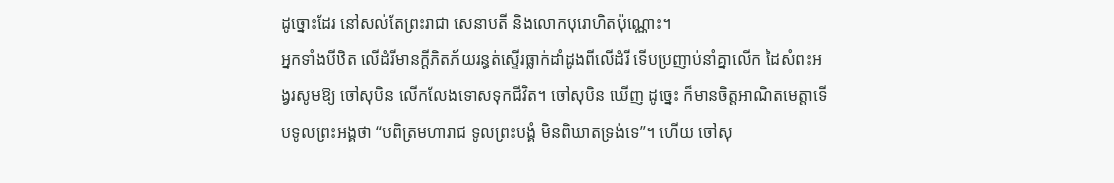ដូច្នោះដែរ នៅសល់តែព្រះរាជា សេនាបតី និងលោកបុរោហិតប៉ុណ្ណោះ។
អ្នកទាំងបីឋិត លើដំរីមានក្តីភិតភ័យរន្ធត់ស្ទើរធ្លាក់ដាំដូងពីលើដំរី ទើបប្រញាប់នាំគ្នាលើក ដៃសំពះអង្វរសូមឱ្យ ចៅសុបិន លើកលែងទោសទុកជីវិត។ ចៅសុបិន ឃើញ ដូច្នេះ ក៏មានចិត្តអាណិតមេត្តាទើបទូលព្រះអង្គថា “បពិត្រមហារាជ ទូលព្រះបង្គំ មិនពិឃាតទ្រង់ទេ”។ ហើយ ចៅសុ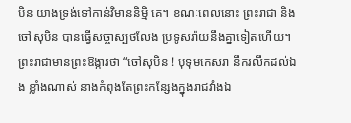បិន យាងទ្រង់ទៅកាន់វិមាននិម្មិ គេ។ ខណៈពេលនោះ ព្រះរាជា និង ចៅសុបិន បានធ្វើសច្ចាស្បថលែង ប្រទូសរ៉ាយនឹងគ្នាទៀតហើយ។
ព្រះរាជាមានព្រះឱង្ការថា “ចៅសុបិន ! បុទុមកេសរា នឹករលឹកដល់ឯង ខ្លាំងណាស់ នាងកំពុងតែព្រះកន្សែងក្នុងរាជវាំងឯ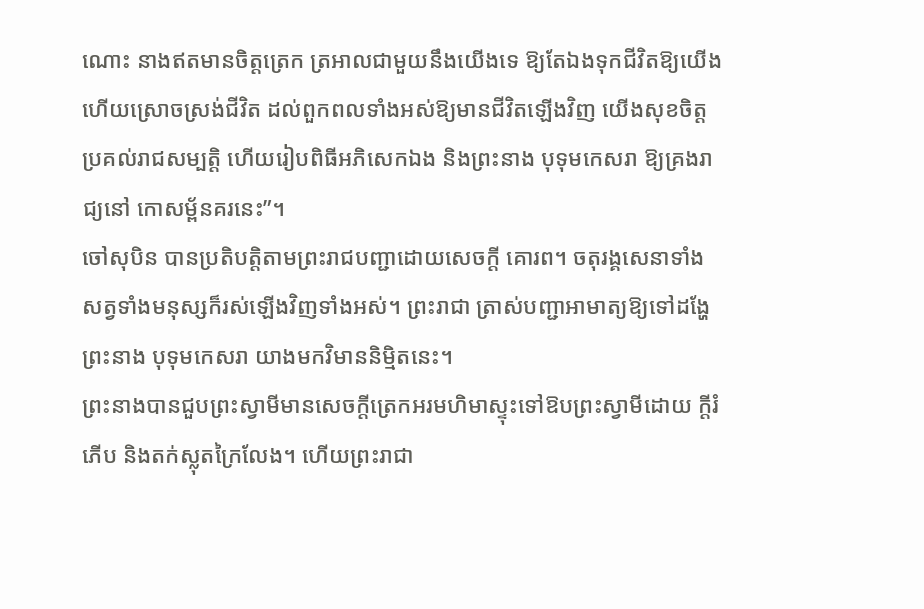ណោះ នាងឥតមានចិត្តត្រេក ត្រអាលជាមួយនឹងយើងទេ ឱ្យតែឯងទុកជីវិតឱ្យយើងហើយស្រោចស្រង់ជីវិត ដល់ពួកពលទាំងអស់ឱ្យមានជីវិតឡើងវិញ យើងសុខចិត្តប្រគល់រាជសម្បត្តិ ហើយរៀបពិធីអភិសេកឯង និងព្រះនាង បុទុមកេសរា ឱ្យគ្រងរាជ្យនៅ កោសម្ព័នគរនេះ”។
ចៅសុបិន បានប្រតិបត្តិតាមព្រះរាជបញ្ជាដោយសេចក្តី គោរព។ ចតុរង្គសេនាទាំងសត្វទាំងមនុស្សក៏រស់ឡើងវិញទាំងអស់។ ព្រះរាជា ត្រាស់បញ្ជាអាមាត្យឱ្យទៅដង្ហែព្រះនាង បុទុមកេសរា យាងមកវិមាននិម្មិតនេះ។
ព្រះនាងបានជួបព្រះស្វាមីមានសេចក្តីត្រេកអរមហិមាស្ទុះទៅឱបព្រះស្វាមីដោយ ក្តីរំភើប និងតក់ស្លុតក្រៃលែង។ ហើយព្រះរាជា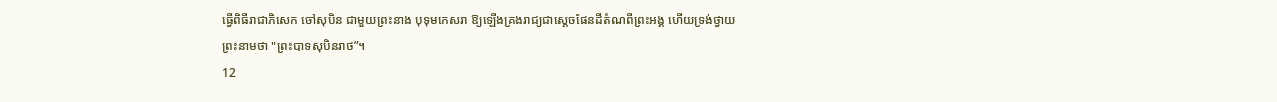ធ្វើពិធីរាជាភិសេក ចៅសុបិន ជាមួយព្រះនាង បុទុមកេសរា ឱ្យឡើងគ្រងរាជ្យជាស្តេចផែនដីតំណពីព្រះអង្គ ហើយទ្រង់ថ្វាយព្រះនាមថា "ព្រះបាទសុបិនរាថ”។
12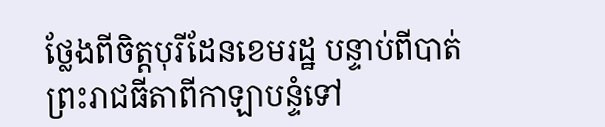ថ្លែងពីចិត្តបុរីដែនខេមរដ្ឋ បន្ទាប់ពីបាត់ព្រះរាជធីតាពីកាឡាបន្ទំទៅ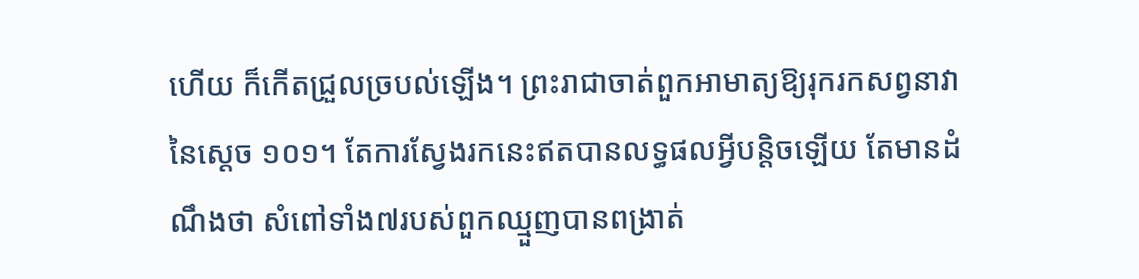ហើយ ក៏កើតជ្រួលច្របល់ឡើង។ ព្រះរាជាចាត់ពួកអាមាត្យឱ្យរុករកសព្វនាវានៃស្ដេច ១០១។ តែការស្វែងរកនេះឥតបានលទ្ធផលអ្វីបន្តិចឡើយ តែមានដំណឹងថា សំពៅទាំង៧របស់ពួកឈ្មួញបានពង្រាត់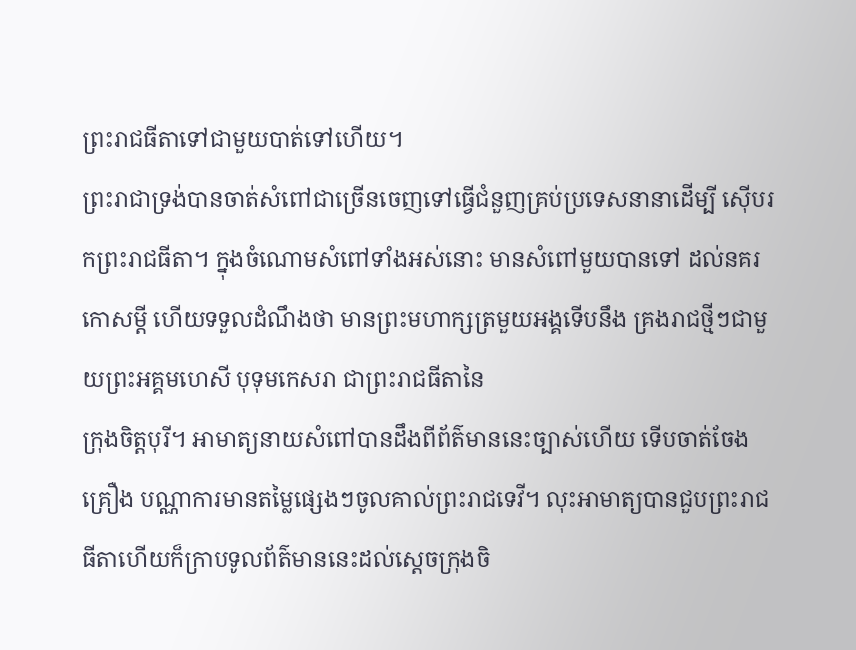ព្រះរាជធីតាទៅជាមួយបាត់ទៅហើយ។
ព្រះរាជាទ្រង់បានចាត់សំពៅជាច្រើនចេញទៅធ្វើជំនួញគ្រប់ប្រទេសនានាដើម្បី ស៊ើបរកព្រះរាជធីតា។ ក្នុងចំណោមសំពៅទាំងអស់នោះ មានសំពៅមួយបានទៅ ដល់នគរកោសម្ដី ហើយទទួលដំណឹងថា មានព្រះមហាក្សត្រមួយអង្គទើបនឹង គ្រងរាជថ្មីៗជាមួយព្រះអគ្គមហេសី បុទុមកេសរា ជាព្រះរាជធីតានៃ
ក្រុងចិត្តបុរី។ អាមាត្យនាយសំពៅបានដឹងពីព័ត៌មាននេះច្បាស់ហើយ ទើបចាត់ចែងគ្រឿង បណ្ណាការមានតម្លៃផ្សេងៗចូលគាល់ព្រះរាជទេវី។ លុះអាមាត្យបានជួបព្រះរាជ ធីតាហើយក៏ក្រាបទូលព័ត៌មាននេះដល់ស្តេចក្រុងចិ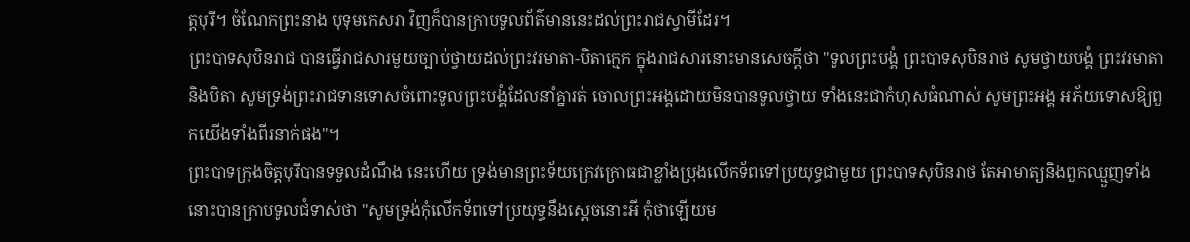ត្តបុរី។ ចំណែកព្រះនាង បុទុមកេសរា វិញក៏បានក្រាបទូលព័ត៌មាននេះដល់ព្រះរាជស្វាមីដែរ។
ព្រះបាទសុបិនរាជ បានធ្វើរាជសារមួយច្បាប់ថ្វាយដល់ព្រះវរមាតា-បិតាក្មេក ក្នុងរាជសារនោះមានសេចក្តីថា "ទូលព្រះបង្គំ ព្រះបាទសុបិនរាថ សូមថ្វាយបង្គំ ព្រះវរមាតានិងបិតា សូមទ្រង់ព្រះរាជទានទោសចំពោះទូលព្រះបង្គំដែលនាំគ្នារត់ ចោលព្រះអង្គដោយមិនបានទូលថ្វាយ ទាំងនេះជាកំហុសធំណាស់ សូមព្រះអង្គ អភ័យទោសឱ្យពួកយើងទាំងពីរនាក់ផង"។
ព្រះបាទក្រុងចិត្តបុរីបានទទួលដំណឹង នេះហើយ ទ្រង់មានព្រះទ័យក្រេវក្រោធជាខ្លាំងប្រុងលើកទ័ពទៅប្រយុទ្ធជាមួយ ព្រះបាទសុបិនរាថ តែអាមាត្យនិងពួកឈ្មួញទាំងនោះបានក្រាបទូលជំទាស់ថា "សូមទ្រង់កុំលើកទ័ពទៅប្រយុទ្ធនឹងស្តេចនោះអី កុំថាឡើយម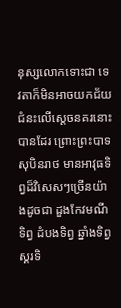នុស្សលោកទោះជា ទេវតាក៏មិនអាចយកជ័យ
ជំនះលើស្តេចនគរនោះបានដែរ ព្រោះព្រះបាទសុបិនរាថ មានអាវុធទិព្វដ៏វិសេសៗច្រើនយ៉ាងដូចជា ដួងកែវមណីទិព្វ ដំបងទិព្វ ឆ្នាំងទិព្វ ស្គរទិ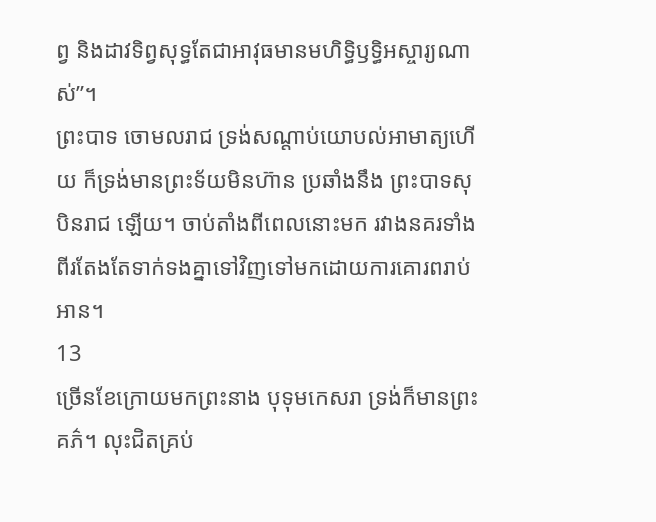ព្វ និងដាវទិព្វសុទ្ធតែជាអាវុធមានមហិទ្ធិឫទ្ធិអស្ចារ្យណាស់”។
ព្រះបាទ ចោមលរាជ ទ្រង់សណ្តាប់យោបល់អាមាត្យហើយ ក៏ទ្រង់មានព្រះទ័យមិនហ៊ាន ប្រឆាំងនឹង ព្រះបាទសុបិនរាជ ឡើយ។ ចាប់តាំងពីពេលនោះមក រវាងនគរទាំង ពីរតែងតែទាក់ទងគ្នាទៅវិញទៅមកដោយការគោរពរាប់អាន។
13
ច្រើនខែក្រោយមកព្រះនាង បុទុមកេសរា ទ្រង់ក៏មានព្រះគភ៌។ លុះជិតគ្រប់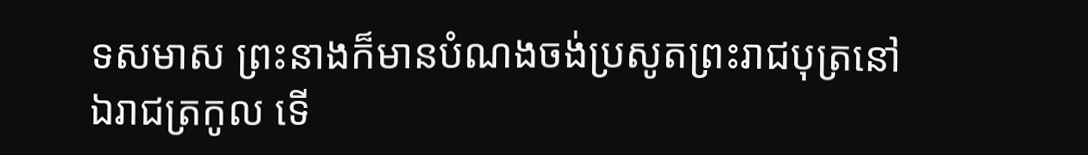ទសមាស ព្រះនាងក៏មានបំណងចង់ប្រសូតព្រះរាជបុត្រនៅឯរាជត្រកូល ទើ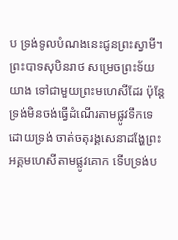ប ទ្រង់ទូលបំណងនេះជូនព្រះស្វាមី។
ព្រះបាទសុបិនរាថ សម្រេចព្រះទ័យយាង ទៅជាមួយព្រះមហេសីដែរ ប៉ុន្តែទ្រង់មិនចង់ធ្វើដំណើរតាមផ្លូវទឹកទេ ដោយទ្រង់ ចាត់ចតុរង្គសេនាដង្ហែព្រះអគ្គមហេសីតាមផ្លូវគោក ទើបទ្រង់ប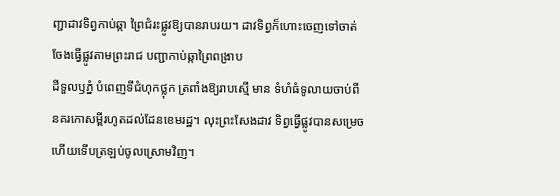ញ្ជាដាវទិព្វកាប់ឆ្កា ព្រៃជំរះផ្លូវឱ្យបានរាបរយ។ ដាវទិព្វក៏ហោះចេញទៅចាត់ចែងធ្វើផ្លូវតាមព្រះរាជ បញ្ជាកាប់ឆ្កាព្រៃពង្រាប
ដីទួលឫភ្នំ បំពេញទីជំហុកថ្លុក ត្រពាំងឱ្យរាបស្មើ មាន ទំហំធំទូលាយចាប់ពីនគរកោសម្ពីរហូតដល់ដែនខេមរដ្ឋ។ លុះព្រះសែងដាវ ទិព្វធ្វើផ្លូវបានសម្រេចហើយទើបត្រឡប់ចូលស្រោមវិញ។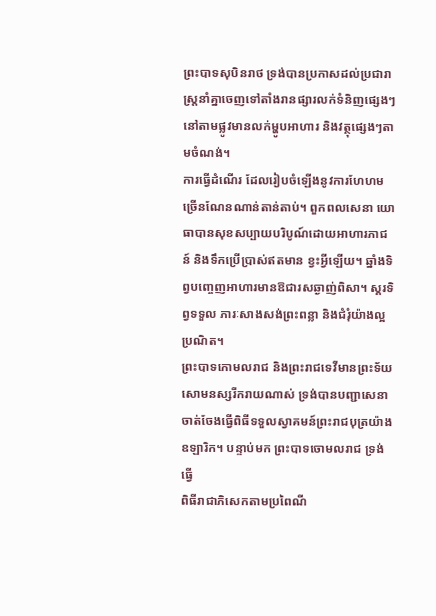ព្រះបាទសុបិនរាថ ទ្រង់បានប្រកាសដល់ប្រជារាស្ត្រនាំគ្នាចេញទៅតាំងរានផ្សារលក់ទំនិញផ្សេងៗ នៅតាមផ្លូវមានលក់ម្ហូបអាហារ និងវត្ថុផ្សេងៗតាមចំណង់។
ការធ្វើដំណើរ ដែលរៀបចំឡើងនូវការហែហមច្រើនណែនណាន់តាន់តាប់។ ពួកពលសេនា យោធាបានសុខសប្បាយបរិបូណ៍ដោយអាហារភាជន៍ និងទឹកប្រើប្រាស់ឥតមាន ខ្វះអ្វីឡើយ។ ឆ្នាំងទិព្វបញ្ចេញអាហារមានឱជារសឆ្ងាញ់ពិសា។ ស្គរទិព្វទទួល ភារៈសាងសង់ព្រះពន្លា និងជំរុំយ៉ាងល្អប្រណិត។
ព្រះបាទកោមលរាជ និងព្រះរាជទេវីមានព្រះទ័យសោមនស្សរីករាយណាស់ ទ្រង់បានបញ្ជាសេនាចាត់ចែងធ្វើពិធីទទួលស្វាគមន៍ព្រះរាជបុត្រយ៉ាងឧឡារិក។ បន្ទាប់មក ព្រះបាទចោមលរាជ ទ្រង់ធ្វើ
ពិធីរាជាភិសេកតាមប្រពៃណី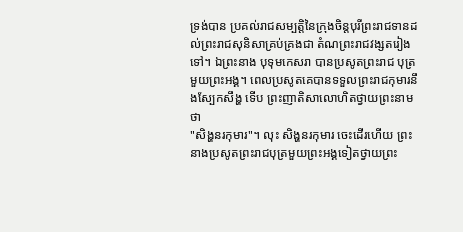ទ្រង់បាន ប្រគល់រាជសម្បត្តិនៃក្រុងចិន្តបុរីព្រះរាជទានដល់ព្រះរាជសុនិសាគ្រប់គ្រងជា តំណព្រះរាជវង្សតរៀងទៅ។ ឯព្រះនាង បុទុមកេសរា បានប្រសូតព្រះរាជ បុត្រមួយព្រះអង្គ។ ពេលប្រសូតគេបានទទួលព្រះរាជកុមារនឹងស្បែកសឹង្ហ ទើប ព្រះញាតិសាលោហិតថ្វាយព្រះនាមថា
"សិង្ហនរកុមារ"។ លុះ សិង្ហនរកុមារ ចេះដើរហើយ ព្រះនាងប្រសូតព្រះរាជបុត្រមួយព្រះអង្គទៀតថ្វាយព្រះ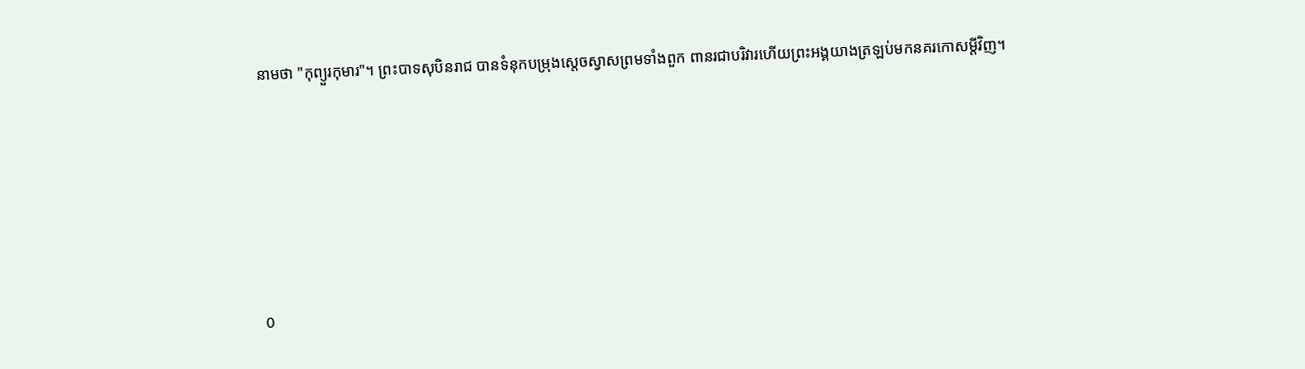នាមថា "កុព្យួរកុមារ"។ ព្រះបាទសុបិនរាជ បានទំនុកបម្រុងស្តេចស្វាសព្រមទាំងពួក ពានរជាបរិវារហើយព្រះអង្គយាងត្រឡប់មកនគរកោសម្ដីវិញ។







0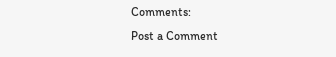Comments:
Post a Comment